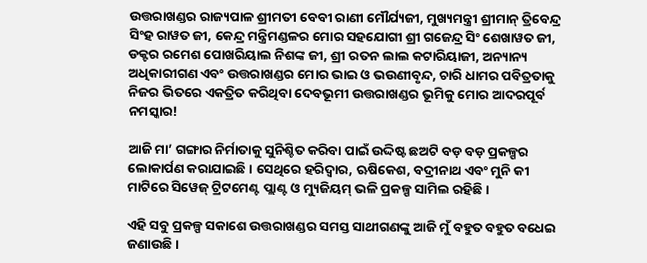ଉତ୍ତରାଖଣ୍ଡର ରାଜ୍ୟପାଳ ଶ୍ରୀମତୀ ବେବୀ ରାଣୀ ମୌର୍ଯ୍ୟଜୀ, ମୁଖ୍ୟମନ୍ତ୍ରୀ ଶ୍ରୀମାନ୍ ତ୍ରିବେନ୍ଦ୍ର ସିଂହ ରାୱତ ଜୀ, କେନ୍ଦ୍ର ମନ୍ତ୍ରିମଣ୍ଡଳର ମୋର ସହଯୋଗୀ ଶ୍ରୀ ଗଜେନ୍ଦ୍ର ସିଂ ଶେଖାୱତ ଜୀ, ଡକ୍ଟର ରମେଶ ପୋଖରିୟାଲ ନିଶଙ୍କ ଜୀ, ଶ୍ରୀ ରତନ ଲାଲ କଟାରିୟାଜୀ, ଅନ୍ୟାନ୍ୟ ଅଧିକାରୀଗଣ ଏବଂ ଉତ୍ତରାଖଣ୍ଡର ମୋର ଭାଇ ଓ ଭଉଣୀବୃନ୍ଦ, ଚାରି ଧାମର ପବିତ୍ରତାକୁ ନିଜର ଭିତରେ ଏକତ୍ରିତ କରିଥିବା ଦେବଭୂମୀ ଉତ୍ତରାଖଣ୍ଡର ଭୂମିକୁ ମୋର ଆଦରପୂର୍ବ ନମସ୍କାର!

ଆଜି ମା’ ଗଙ୍ଗାର ନିର୍ମାତାକୁ ସୁନିଶ୍ଚିତ କରିବା ପାଇଁ ଉଦ୍ଦିଷ୍ଟ ଛଅଟି ବଡ଼ ବଡ଼ ପ୍ରକଳ୍ପର ଲୋକାର୍ପଣ କରାଯାଇଛି । ସେଥିରେ ହରିଦ୍ୱାର, ଋଷିକେଶ, ବଦ୍ରୀନାଥ ଏବଂ ମୁନି କୀ ମାଟିରେ ସିୱେଜ୍ ଟ୍ରିଟମେଣ୍ଟ ପ୍ଲାଣ୍ଟ ଓ ମ୍ୟୁଜିୟମ୍ ଭଳି ପ୍ରକଳ୍ପ ସାମିଲ ରହିଛି ।

ଏହି ସବୁ ପ୍ରକଳ୍ପ ସକାଶେ ଉତ୍ତରାଖଣ୍ଡର ସମସ୍ତ ସାଥୀଗଣଙ୍କୁ ଆଜି ମୁଁ ବହୁତ ବହୁତ ବଧେଇ ଜଣାଉଛି ।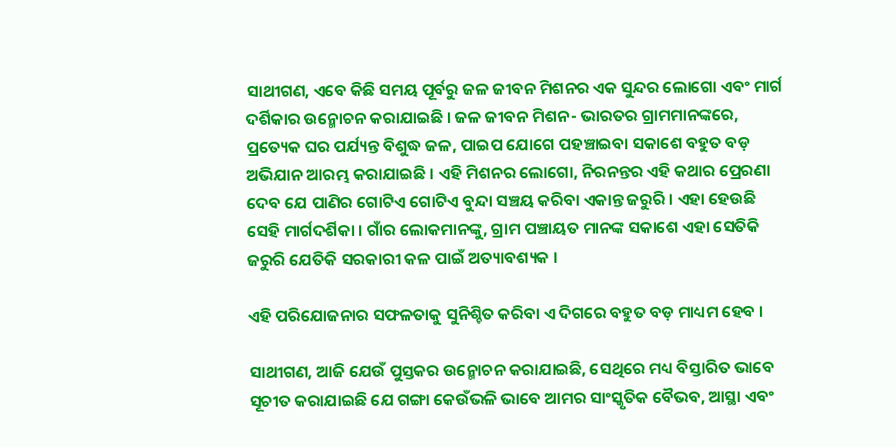ସାଥୀଗଣ, ଏବେ କିଛି ସମୟ ପୂର୍ବରୁ ଜଳ ଜୀବନ ମିଶନର ଏକ ସୁନ୍ଦର ଲୋଗୋ ଏବଂ ମାର୍ଗ ଦର୍ଶିକାର ଉନ୍ମୋଚନ କରାଯାଇଛି । ଜଳ ଜୀବନ ମିଶନ- ଭାରତର ଗ୍ରାମମାନଙ୍କରେ, ପ୍ରତ୍ୟେକ ଘର ପର୍ଯ୍ୟନ୍ତ ବିଶୁଦ୍ଧ ଜଳ, ପାଇପ ଯୋଗେ ପହଞ୍ଚାଇବା ସକାଶେ ବହୁତ ବଡ଼ ଅଭିଯାନ ଆରମ୍ଭ କରାଯାଇଛି । ଏହି ମିଶନର ଲୋଗୋ, ନିରନନ୍ତର ଏହି କଥାର ପ୍ରେରଣା ଦେବ ଯେ ପାଣିର ଗୋଟିଏ ଗୋଟିଏ ବୁନ୍ଦା ସଞ୍ଚୟ କରିବା ଏକାନ୍ତ ଜରୁରି । ଏହା ହେଉଛି ସେହି ମାର୍ଗଦର୍ଶିକା । ଗାଁର ଲୋକମାନଙ୍କୁ, ଗ୍ରାମ ପଞ୍ଚାୟତ ମାନଙ୍କ ସକାଶେ ଏହା ସେତିକି ଜରୁରି ଯେତିକି ସରକାରୀ କଳ ପାଇଁ ଅତ୍ୟାବଶ୍ୟକ ।

ଏହି ପରିଯୋଜନାର ସଫଳତାକୁ ସୁନିଶ୍ଚିତ କରିବା ଏ ଦିଗରେ ବହୁତ ବଡ଼ ମାଧ୍ୟମ ହେବ ।

ସାଥୀଗଣ, ଆଜି ଯେଉଁ ପୁସ୍ତକର ଉନ୍ମୋଚନ କରାଯାଇଛି, ସେଥିରେ ମଧ୍ୟ ବିସ୍ତାରିତ ଭାବେ ସୂଚୀତ କରାଯାଇଛି ଯେ ଗଙ୍ଗା କେଉଁଭଳି ଭାବେ ଆମର ସାଂସ୍କୃତିକ ବୈଭବ, ଆସ୍ଥା ଏବଂ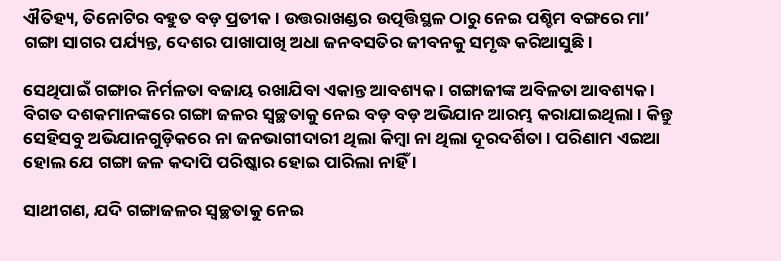ଐତିହ୍ୟ, ତିନୋଟିର ବହୁତ ବଡ଼ ପ୍ରତୀକ । ଉତ୍ତରାଖଣ୍ଡର ଉତ୍ପତ୍ତିସ୍ଥଳ ଠାରୁ ନେଇ ପଶ୍ଚିମ ବଙ୍ଗରେ ମା’ ଗଙ୍ଗା ସାଗର ପର୍ଯ୍ୟନ୍ତ, ଦେଶର ପାଖାପାଖି ଅଧା ଜନବସତିର ଜୀବନକୁ ସମୃଦ୍ଧ କରିଆସୁଛି ।

ସେଥିପାଇଁ ଗଙ୍ଗାର ନିର୍ମଳତା ବଜାୟ ରଖାଯିବା ଏକାନ୍ତ ଆବଶ୍ୟକ । ଗଙ୍ଗାଜୀଙ୍କ ଅବିଳତା ଆବଶ୍ୟକ । ବିଗତ ଦଶକମାନଙ୍କରେ ଗଙ୍ଗା ଜଳର ସ୍ୱଚ୍ଛତାକୁ ନେଇ ବଡ଼ ବଡ଼ ଅଭିଯାନ ଆରମ୍ଭ କରାଯାଇଥିଲା । କିନ୍ତୁ ସେହିସବୁ ଅଭିଯାନଗୁଡ଼ିକରେ ନା ଜନଭାଗୀଦାରୀ ଥିଲା କିମ୍ବା ନା ଥିଲା ଦୂରଦର୍ଶିତା । ପରିଣାମ ଏଇଆ ହୋଲ ଯେ ଗଙ୍ଗା ଜଳ କଦାପି ପରିଷ୍କାର ହୋଇ ପାରିଲା ନାହିଁ ।

ସାଥୀଗଣ, ଯଦି ଗଙ୍ଗାଜଳର ସ୍ୱଚ୍ଛତାକୁ ନେଇ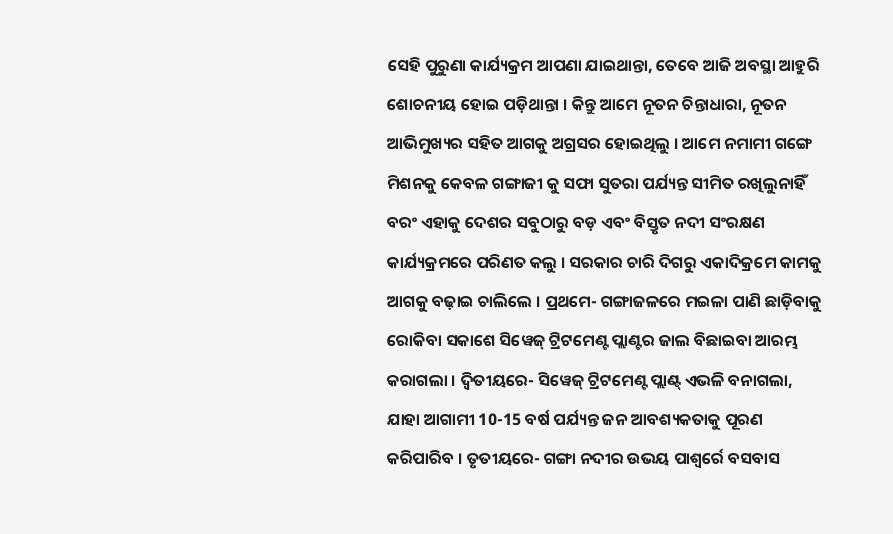ସେହି ପୁରୁଣା କାର୍ଯ୍ୟକ୍ରମ ଆପଣା ଯାଇଥାନ୍ତା, ତେବେ ଆଜି ଅବସ୍ଥା ଆହୁରି ଶୋଚନୀୟ ହୋଇ ପଡ଼ିଥାନ୍ତା । କିନ୍ତୁ ଆମେ ନୂତନ ଚିନ୍ତାଧାରା, ନୂତନ ଆଭିମୁଖ୍ୟର ସହିତ ଆଗକୁ ଅଗ୍ରସର ହୋଇଥିଲୁ । ଆମେ ନମାମୀ ଗଙ୍ଗେ ମିଶନକୁ କେବଳ ଗଙ୍ଗାଜୀ କୁ ସଫା ସୁତରା ପର୍ଯ୍ୟନ୍ତ ସୀମିତ ରଖିଲୁନାହିଁ ବରଂ ଏହାକୁ ଦେଶର ସବୁଠାରୁ ବଡ଼ ଏବଂ ବିସ୍ତୃତ ନଦୀ ସଂରକ୍ଷଣ କାର୍ଯ୍ୟକ୍ରମରେ ପରିଣତ କଲୁ । ସରକାର ଚାରି ଦିଗରୁ ଏକାଦିକ୍ରମେ କାମକୁ ଆଗକୁ ବଢ଼ାଇ ଚାଲିଲେ । ପ୍ରଥମେ- ଗଙ୍ଗାଜଳରେ ମଇଳା ପାଣି ଛାଡ଼ିବାକୁ ରୋକିବା ସକାଶେ ସିୱେଜ୍ ଟ୍ରିଟମେଣ୍ଟ ପ୍ଲାଣ୍ଟର ଜାଲ ବିଛାଇବା ଆରମ୍ଭ କରାଗଲା । ଦ୍ୱିତୀୟରେ- ସିୱେଜ୍ ଟ୍ରିଟମେଣ୍ଟ ପ୍ଲାଣ୍ଟ୍ ଏଭଳି ବନାଗଲା, ଯାହା ଆଗାମୀ 10-15 ବର୍ଷ ପର୍ଯ୍ୟନ୍ତ ଜନ ଆବଶ୍ୟକତାକୁ ପୂରଣ କରିପାରିବ । ତୃତୀୟରେ- ଗଙ୍ଗା ନଦୀର ଉଭୟ ପାଶ୍ୱର୍ରେ ବସବାସ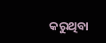କରୁଥିବା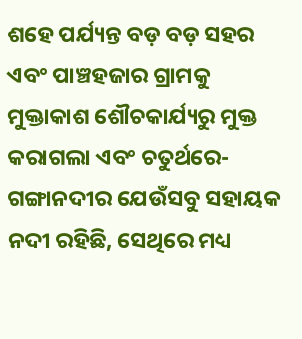ଶହେ ପର୍ଯ୍ୟନ୍ତ ବଡ଼ ବଡ଼ ସହର ଏବଂ ପାଞ୍ଚହଜାର ଗ୍ରାମକୁ ମୁକ୍ତାକାଶ ଶୌଚକାର୍ଯ୍ୟରୁ ମୁକ୍ତ କରାଗଲା ଏବଂ ଚତୁର୍ଥରେ- ଗଙ୍ଗାନଦୀର ଯେଉଁସବୁ ସହାୟକ ନଦୀ ରହିଛି, ସେଥିରେ ମଧ୍ୟ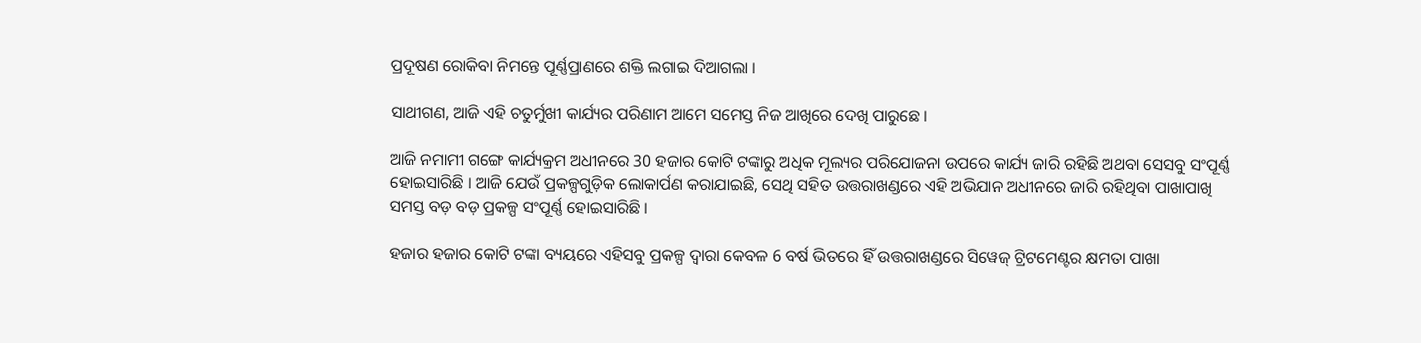ପ୍ରଦୂଷଣ ରୋକିବା ନିମନ୍ତେ ପୂର୍ଣ୍ଣପ୍ରାଣରେ ଶକ୍ତି ଲଗାଇ ଦିଆଗଲା ।

ସାଥୀଗଣ, ଆଜି ଏହି ଚତୁର୍ମୁଖୀ କାର୍ଯ୍ୟର ପରିଣାମ ଆମେ ସମେସ୍ତ ନିଜ ଆଖିରେ ଦେଖି ପାରୁଛେ ।

ଆଜି ନମାମୀ ଗଙ୍ଗେ କାର୍ଯ୍ୟକ୍ରମ ଅଧୀନରେ 30 ହଜାର କୋଟି ଟଙ୍କାରୁ ଅଧିକ ମୂଲ୍ୟର ପରିଯୋଜନା ଉପରେ କାର୍ଯ୍ୟ ଜାରି ରହିଛି ଅଥବା ସେସବୁ ସଂପୂର୍ଣ୍ଣ ହୋଇସାରିଛି । ଆଜି ଯେଉଁ ପ୍ରକଳ୍ପଗୁଡ଼ିକ ଲୋକାର୍ପଣ କରାଯାଇଛି, ସେଥି ସହିତ ଉତ୍ତରାଖଣ୍ଡରେ ଏହି ଅଭିଯାନ ଅଧୀନରେ ଜାରି ରହିଥିବା ପାଖାପାଖି ସମସ୍ତ ବଡ଼ ବଡ଼ ପ୍ରକଳ୍ପ ସଂପୂର୍ଣ୍ଣ ହୋଇସାରିଛି ।

ହଜାର ହଜାର କୋଟି ଟଙ୍କା ବ୍ୟୟରେ ଏହିସବୁ ପ୍ରକଳ୍ପ ଦ୍ୱାରା କେବଳ 6 ବର୍ଷ ଭିତରେ ହିଁ ଉତ୍ତରାଖଣ୍ଡରେ ସିୱେଜ୍ ଟ୍ରିଟମେଣ୍ଟର କ୍ଷମତା ପାଖା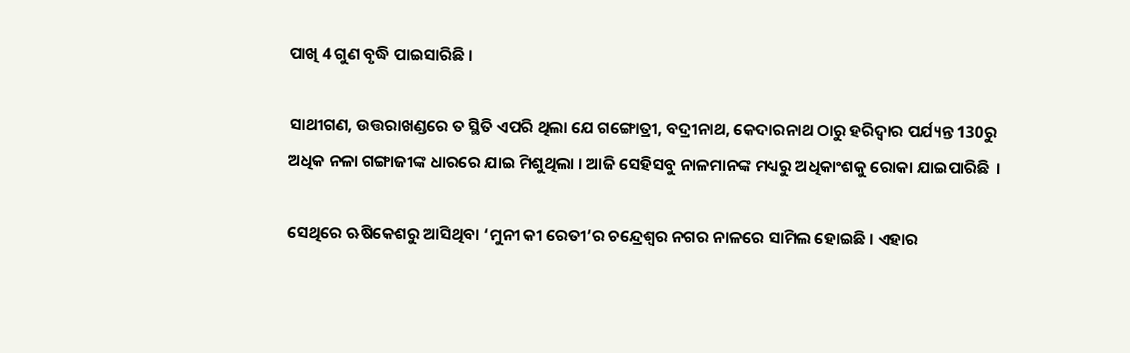ପାଖି 4 ଗୁଣ ବୃଦ୍ଧି ପାଇସାରିଛି ।

ସାଥୀଗଣ, ଉତ୍ତରାଖଣ୍ଡରେ ତ ସ୍ଥିତି ଏପରି ଥିଲା ଯେ ଗଙ୍ଗୋତ୍ରୀ, ବଦ୍ରୀନାଥ, କେଦାରନାଥ ଠାରୁ ହରିଦ୍ୱାର ପର୍ଯ୍ୟନ୍ତ 130ରୁ ଅଧିକ ନଳା ଗଙ୍ଗାଜୀଙ୍କ ଧାରରେ ଯାଇ ମିଶୁଥିଲା । ଆଜି ସେହିସବୁ ନାଳମାନଙ୍କ ମଧ୍ୟରୁ ଅଧିକାଂଶକୁ ରୋକା ଯାଇପାରିଛି  ।

ସେଥିରେ ଋଷିକେଶରୁ ଆସିଥିବା ‘ମୁନୀ କୀ ରେତୀ’ର ଚନ୍ଦ୍ରେଶ୍ୱର ନଗର ନାଳରେ ସାମିଲ ହୋଇଛି । ଏହାର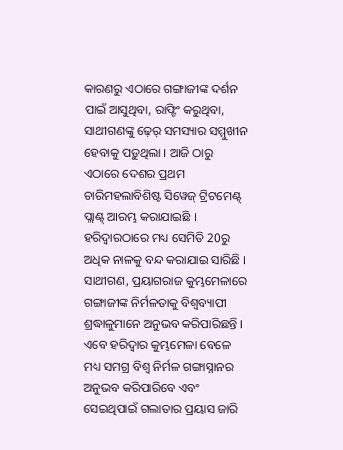କାରଣରୁ ଏଠାରେ ଗଙ୍ଗାଜୀଙ୍କ ଦର୍ଶନ ପାଇଁ ଆସୁଥିବା, ରାଫ୍ଟିଂ କରୁଥିବା, ସାଥୀଗଣଙ୍କୁ ଢ଼େର୍ ସମସ୍ୟାର ସମ୍ମୁଖୀନ ହେବାକୁ ପଡ଼ୁଥିଲା । ଆଜି ଠାରୁ ଏଠାରେ ଦେଶର ପ୍ରଥମ ଚାରିମହଲାବିଶିଷ୍ଟ ସିୱେଜ୍ ଟ୍ରିଟମେଣ୍ଟ୍ ପ୍ଲାଣ୍ଟ୍ ଆରମ୍ଭ କରାଯାଇଛି । ହରିଦ୍ୱାରଠାରେ ମଧ୍ୟ ସେମିତି 20ରୁ ଅଧିକ ନାଳକୁ ବନ୍ଦ କରାଯାଇ ସାରିଛି । ସାଥୀଗଣ, ପ୍ରୟାଗରାଜ କୁମ୍ଭମେଳାରେ ଗଙ୍ଗାଜୀଙ୍କ ନିର୍ମଳତାକୁ ବିଶ୍ୱବ୍ୟାପୀ ଶ୍ରଦ୍ଧାଳୁମାନେ ଅନୁଭବ କରିପାରିଛନ୍ତି । ଏବେ ହରିଦ୍ୱାର କୁମ୍ଭମେଳା ବେଳେ ମଧ୍ୟ ସମଗ୍ର ବିଶ୍ୱ ନିର୍ମଳ ଗଙ୍ଗାସ୍ନାନର ଅନୁଭବ କରିପାରିବେ ଏବଂ ସେଇଥିପାଇଁ ଗଲାତାର ପ୍ରୟାସ ଜାରି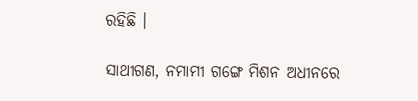ରହିଛି ।

ସାଥୀଗଣ, ନମାମୀ ଗଙ୍ଗେ ମିଶନ ଅଧୀନରେ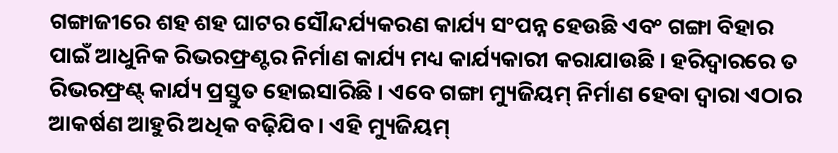ଗଙ୍ଗାଜୀରେ ଶହ ଶହ ଘାଟର ସୌନ୍ଦର୍ଯ୍ୟକରଣ କାର୍ଯ୍ୟ ସଂପନ୍ନ ହେଉଛି ଏବଂ ଗଙ୍ଗା ବିହାର ପାଇଁ ଆଧୁନିକ ରିଭରଫ୍ରଣ୍ଟର ନିର୍ମାଣ କାର୍ଯ୍ୟ ମଧ୍ୟ କାର୍ଯ୍ୟକାରୀ କରାଯାଉଛି । ହରିଦ୍ୱାରରେ ତ ରିଭରଫ୍ରଣ୍ଟ୍ କାର୍ଯ୍ୟ ପ୍ରସ୍ତୁତ ହୋଇସାରିଛି । ଏବେ ଗଙ୍ଗା ମ୍ୟୁଜିୟମ୍ ନିର୍ମାଣ ହେବା ଦ୍ୱାରା ଏଠାର ଆକର୍ଷଣ ଆହୁରି ଅଧିକ ବଢ଼ିଯିବ । ଏହି ମ୍ୟୁଜିୟମ୍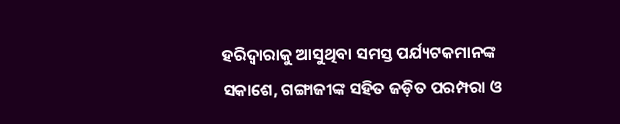ହରିଦ୍ୱାରାକୁ ଆସୁଥିବା ସମସ୍ତ ପର୍ଯ୍ୟଟକମାନଙ୍କ ସକାଶେ, ଗଙ୍ଗାଜୀଙ୍କ ସହିତ ଜଡ଼ିତ ପରମ୍ପରା ଓ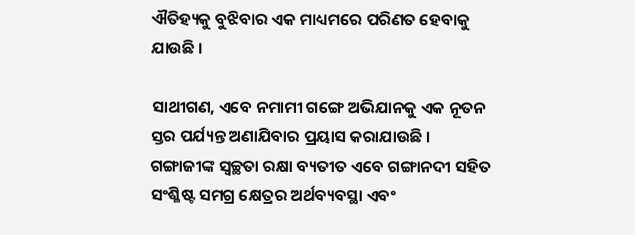ଐତିହ୍ୟକୁ ବୁଝିବାର ଏକ ମାଧ୍ୟମରେ ପରିଣତ ହେବାକୁ ଯାଉଛି ।

ସାଥୀଗଣ, ଏବେ ନମାମୀ ଗଙ୍ଗେ ଅଭିଯାନକୁ ଏକ ନୂତନ ସ୍ତର ପର୍ଯ୍ୟନ୍ତ ଅଣାଯିବାର ପ୍ରୟାସ କରାଯାଉଛି । ଗଙ୍ଗାଜୀଙ୍କ ସ୍ୱଚ୍ଛତା ରକ୍ଷା ବ୍ୟତୀତ ଏବେ ଗଙ୍ଗାନଦୀ ସହିତ ସଂଶ୍ଳିଷ୍ଟ ସମଗ୍ର କ୍ଷେତ୍ରର ଅର୍ଥବ୍ୟବସ୍ଥା ଏବଂ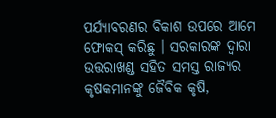ପର୍ଯ୍ୟାବରଣର ବିକାଶ ଉପରେ ଆମେ ଫୋକସ୍ କରିଛୁ । ସରକାରଙ୍କ ଦ୍ୱାରା ଉତ୍ତରାଖଣ୍ଡ ସହିତ ସମସ୍ତ ରାଜ୍ୟର କୃଷକମାନଙ୍କୁ ଜୈବିକ କୃଷି,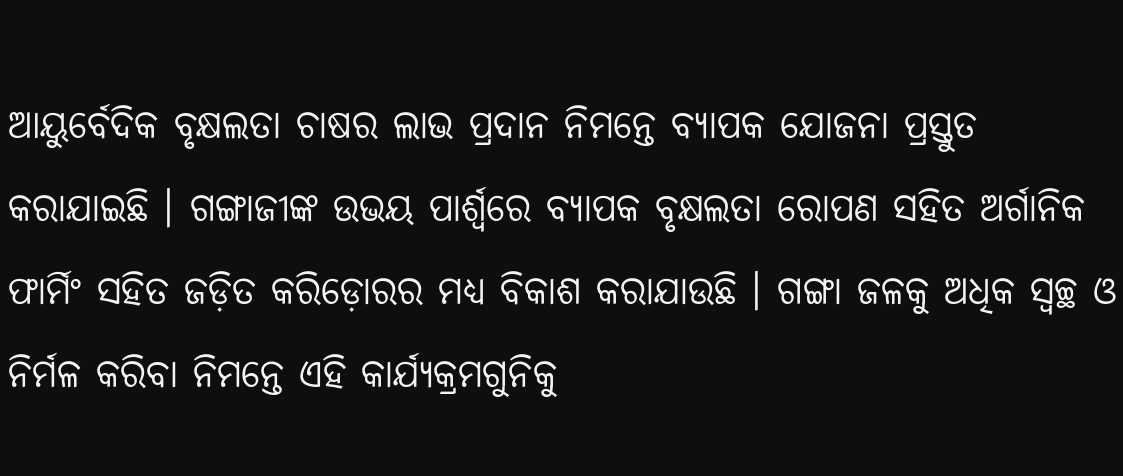ଆୟୁର୍ବେଦିକ ବୃକ୍ଷଲତା ଚାଷର ଲାଭ ପ୍ରଦାନ ନିମନ୍ତେ ବ୍ୟାପକ ଯୋଜନା ପ୍ରସ୍ତୁତ କରାଯାଇଛି । ଗଙ୍ଗାଜୀଙ୍କ ଉଭୟ ପାର୍ଶ୍ଵରେ ବ୍ୟାପକ ବୃକ୍ଷଲତା ରୋପଣ ସହିତ ଅର୍ଗାନିକ ଫାର୍ମିଂ ସହିତ ଜଡ଼ିତ କରିଡ଼ୋରର ମଧ୍ୟ ବିକାଶ କରାଯାଉଛି । ଗଙ୍ଗା ଜଳକୁ ଅଧିକ ସ୍ୱଚ୍ଛ ଓ ନିର୍ମଳ କରିବା ନିମନ୍ତେ ଏହି କାର୍ଯ୍ୟକ୍ରମଗୁନିକୁ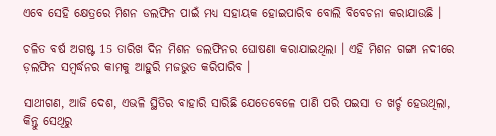ଏବେ ସେହି କ୍ଷେତ୍ରରେ ମିଶନ ଡଲଫିନ ପାଇଁ ମଧ୍ୟ ସହାୟକ ହୋଇପାରିବ ବୋଲି ବିବେଚନା କରାଯାଉଛି ।

ଚଳିତ ବର୍ଷ ଅଗଷ୍ଟ 15 ତାରିଖ ଦିନ ମିଶନ ଡଲଫିନର ଘୋଷଣା କରାଯାଇଥିଲା । ଏହି ମିଶନ ଗଙ୍ଗା ନଦୀରେ ଡ଼ଲଫିନ ସମ୍ବର୍ଦ୍ଧନର କାମକୁ ଆହୁରି ମଜଭୁତ କରିପାରିବ ।

ସାଥୀଗଣ, ଆଜି ଦେଶ, ଏଭଳି ସ୍ଥିତିର ବାହାରି ସାରିଛି ଯେତେବେଳେ ପାଣି ପରି ପଇସା ତ ଖର୍ଚ୍ଚ ହେଉଥିଲା, କିନ୍ତୁ ସେଥିରୁ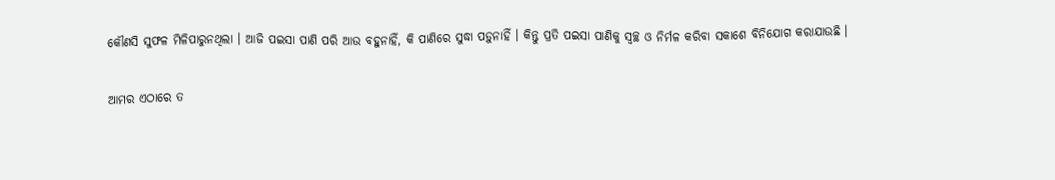କୌଣସି ସୁଫଳ ମିଳିପାରୁନଥିଲା । ଆଜି ପଇସା ପାଣି ପରି ଆଉ ବହୁନାହିଁ, କି ପାଣିରେ ସୁଦ୍ଧା ପଡ଼ୁନାହିଁ । କିନ୍ତୁ ପ୍ରତି ପଇସା ପାଣିକୁ ସ୍ୱଚ୍ଛ ଓ ନିର୍ମଳ କରିବା ସକାଶେ ବିନିଯୋଗ କରାଯାଉଛି ।

ଆମର ଏଠାରେ ତ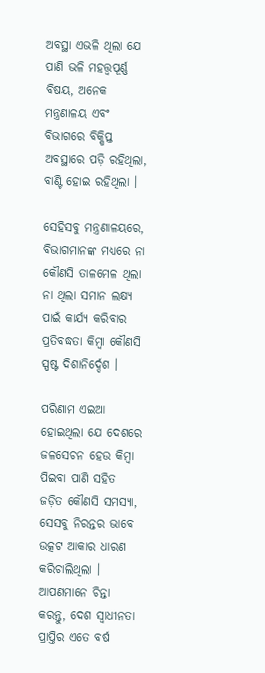ଅବସ୍ଥା ଏଭଳି ଥିଲା ଯେ ପାଣି ଭଳି ମହତ୍ତ୍ୱପୂର୍ଣ୍ଣ ବିଷୟ, ଅନେକ ମନ୍ତ୍ରଣାଳୟ ଏବଂ ବିଭାଗରେ ବିକ୍ଷିପ୍ତ ଅବସ୍ଥାରେ ପଡ଼ି ରହିଥିଲା, ବାଣ୍ଟି ହୋଇ ରହିଥିଲା ।

ସେହିସବୁ ମନ୍ତ୍ରଣାଳୟରେ, ବିଭାଗମାନଙ୍କ ମଧ୍ୟରେ ନା କୌଣସି ତାଳମେଳ ଥିଲା ନା ଥିଲା ସମାନ ଲକ୍ଷ୍ୟ ପାଇଁ କାର୍ଯ୍ୟ କରିବାର ପ୍ରତିବଦ୍ଧତା କିମ୍ବା କୌଣସି ସ୍ପଷ୍ଟ ଦିଶାନିର୍ଦ୍ଦେଶ ।

ପରିଣାମ ଏଇଆ ହୋଇଥିଲା ଯେ ଦେଶରେ ଜଳସେଚନ ହେଉ କିମ୍ବା ପିଇବା ପାଣି ସହିତ ଜଡ଼ିତ କୌଣସି ସମସ୍ୟା, ସେସବୁ ନିରନ୍ତର ଭାବେ ଉତ୍କଟ ଆକାର ଧାରଣ କରିଚାଲିଥିଲା । ଆପଣମାନେ ଚିନ୍ତା କରନ୍ତୁ, ଦେଶ ସ୍ୱାଧୀନତା ପ୍ରାପ୍ତିର ଏତେ ବର୍ଷ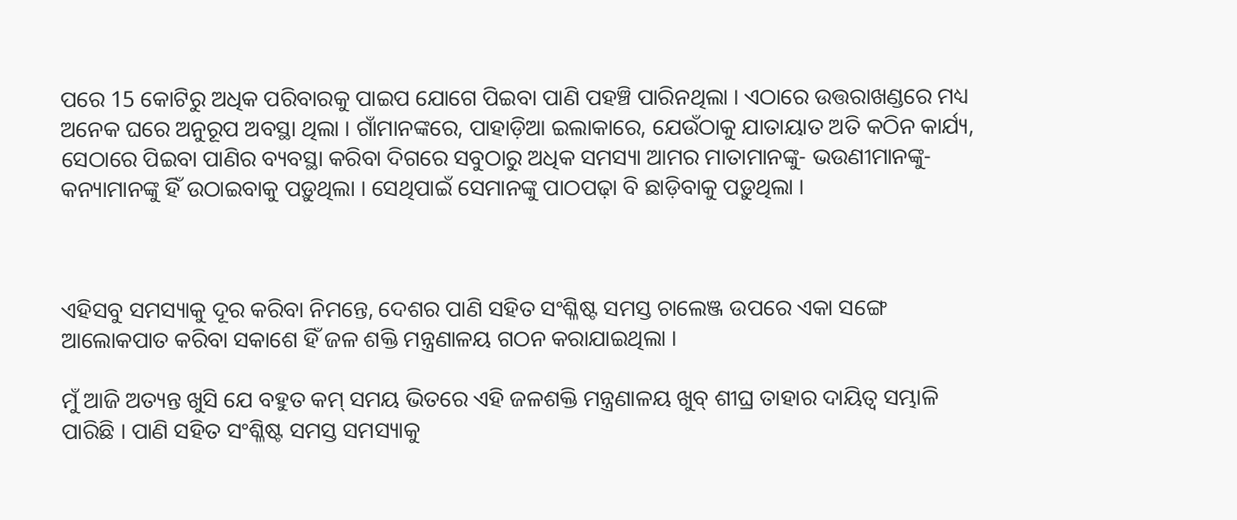ପରେ 15 କୋଟିରୁ ଅଧିକ ପରିବାରକୁ ପାଇପ ଯୋଗେ ପିଇବା ପାଣି ପହଞ୍ଚି ପାରିନଥିଲା । ଏଠାରେ ଉତ୍ତରାଖଣ୍ଡରେ ମଧ୍ୟ ଅନେକ ଘରେ ଅନୁରୂପ ଅବସ୍ଥା ଥିଲା । ଗାଁମାନଙ୍କରେ, ପାହାଡ଼ିଆ ଇଲାକାରେ, ଯେଉଁଠାକୁ ଯାତାୟାତ ଅତି କଠିନ କାର୍ଯ୍ୟ, ସେଠାରେ ପିଇବା ପାଣିର ବ୍ୟବସ୍ଥା କରିବା ଦିଗରେ ସବୁଠାରୁ ଅଧିକ ସମସ୍ୟା ଆମର ମାତାମାନଙ୍କୁ- ଭଉଣୀମାନଙ୍କୁ- କନ୍ୟାମାନଙ୍କୁ ହିଁ ଉଠାଇବାକୁ ପଡ଼ୁଥିଲା । ସେଥିପାଇଁ ସେମାନଙ୍କୁ ପାଠପଢ଼ା ବି ଛାଡ଼ିବାକୁ ପଡ଼ୁଥିଲା ।



ଏହିସବୁ ସମସ୍ୟାକୁ ଦୂର କରିବା ନିମନ୍ତେ, ଦେଶର ପାଣି ସହିତ ସଂଶ୍ଳିଷ୍ଟ ସମସ୍ତ ଚାଲେଞ୍ଜ ଉପରେ ଏକା ସଙ୍ଗେ ଆଲୋକପାତ କରିବା ସକାଶେ ହିଁ ଜଳ ଶକ୍ତି ମନ୍ତ୍ରଣାଳୟ ଗଠନ କରାଯାଇଥିଲା ।

ମୁଁ ଆଜି ଅତ୍ୟନ୍ତ ଖୁସି ଯେ ବହୁତ କମ୍ ସମୟ ଭିତରେ ଏହି ଜଳଶକ୍ତି ମନ୍ତ୍ରଣାଳୟ ଖୁବ୍ ଶୀଘ୍ର ତାହାର ଦାୟିତ୍ୱ ସମ୍ଭାଳି ପାରିଛି । ପାଣି ସହିତ ସଂଶ୍ଳିଷ୍ଟ ସମସ୍ତ ସମସ୍ୟାକୁ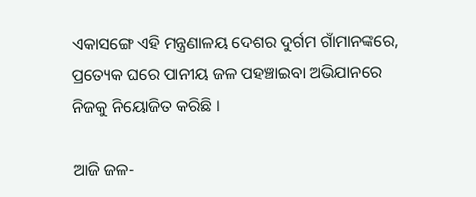ଏକାସଙ୍ଗେ ଏହି ମନ୍ତ୍ରଣାଳୟ ଦେଶର ଦୁର୍ଗମ ଗାଁମାନଙ୍କରେ, ପ୍ରତ୍ୟେକ ଘରେ ପାନୀୟ ଜଳ ପହଞ୍ଚାଇବା ଅଭିଯାନରେ ନିଜକୁ ନିୟୋଜିତ କରିଛି ।

ଆଜି ଜଳ-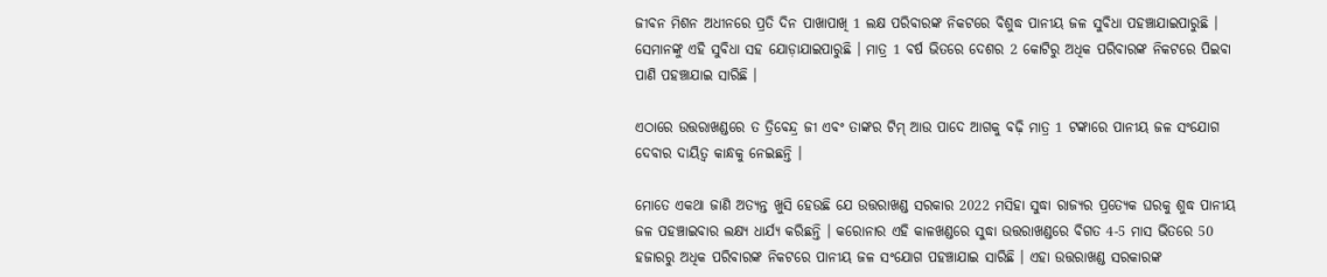ଜୀବନ ମିଶନ ଅଧୀନରେ ପ୍ରତି ଦିନ ପାଖାପାଖି 1 ଲକ୍ଷ ପରିବାରଙ୍କ ନିକଟରେ ବିଶୁଦ୍ଧ ପାନୀୟ ଜଳ ସୁବିଧା ପହଞ୍ଚାଯାଇପାରୁଛି । ସେମାନଙ୍କୁ ଏହି ସୁବିଧା ସହ ଯୋଡ଼ାଯାଇପାରୁଛି । ମାତ୍ର 1 ବର୍ଷ ଭିତରେ ଦେଶର 2 କୋଟିରୁ ଅଧିକ ପରିବାରଙ୍କ ନିକଟରେ ପିଇବା ପାଣି ପହଞ୍ଚାଯାଇ ସାରିଛି ।

ଏଠାରେ ଉତ୍ତରାଖଣ୍ଡରେ ତ ତ୍ରିବେନ୍ଦ୍ର ଜୀ ଏବଂ ତାଙ୍କର ଟିମ୍ ଆଉ ପାଦେ ଆଗକୁ ବଢ଼ି ମାତ୍ର 1 ଟଙ୍କାରେ ପାନୀୟ ଜଳ ସଂଯୋଗ ଦେବାର ଦାୟିତ୍ୱ କାନ୍ଧକୁ ନେଇଛନ୍ତି ।

ମୋତେ ଏକଥା ଜାଣି ଅତ୍ୟନ୍ତ ଖୁସି ହେଉଛି ଯେ ଉତ୍ତରାଖଣ୍ଡ ସରକାର 2022 ମସିହା ସୁଦ୍ଧା ରାଜ୍ୟର ପ୍ରତ୍ୟେକ ଘରକୁ ଶୁଦ୍ଧ ପାନୀୟ ଜଳ ପହଞ୍ଚାଇବାର ଲକ୍ଷ୍ୟ ଧାର୍ଯ୍ୟ କରିଛନ୍ତି । କରୋନାର ଏହି କାଳଖଣ୍ଡରେ ସୁଦ୍ଧା ଉତ୍ତରାଖଣ୍ଡରେ ବିଗତ 4-5 ମାସ ଭିତରେ 50 ହଜାରରୁ ଅଧିକ ପରିବାରଙ୍କ ନିକଟରେ ପାନୀୟ ଜଳ ସଂଯୋଗ ପହଞ୍ଚାଯାଇ ସାରିଛି । ଏହା ଉତ୍ତରାଖଣ୍ଡ ସରକାରଙ୍କ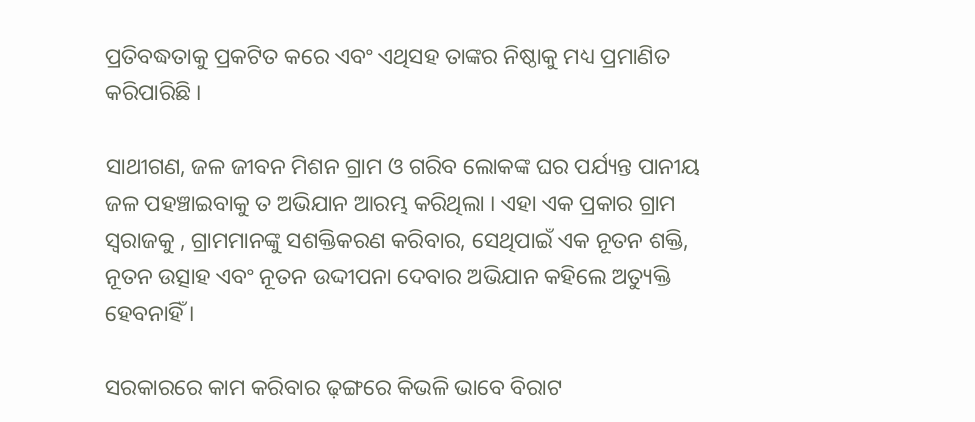ପ୍ରତିବଦ୍ଧତାକୁ ପ୍ରକଟିତ କରେ ଏବଂ ଏଥିସହ ତାଙ୍କର ନିଷ୍ଠାକୁ ମଧ୍ୟ ପ୍ରମାଣିତ କରିପାରିଛି ।

ସାଥୀଗଣ, ଜଳ ଜୀବନ ମିଶନ ଗ୍ରାମ ଓ ଗରିବ ଲୋକଙ୍କ ଘର ପର୍ଯ୍ୟନ୍ତ ପାନୀୟ ଜଳ ପହଞ୍ଚାଇବାକୁ ତ ଅଭିଯାନ ଆରମ୍ଭ କରିଥିଲା । ଏହା ଏକ ପ୍ରକାର ଗ୍ରାମ ସ୍ୱରାଜକୁ , ଗ୍ରାମମାନଙ୍କୁ ସଶକ୍ତିକରଣ କରିବାର, ସେଥିପାଇଁ ଏକ ନୂତନ ଶକ୍ତି, ନୂତନ ଉତ୍ସାହ ଏବଂ ନୂତନ ଉଦ୍ଦୀପନା ଦେବାର ଅଭିଯାନ କହିଲେ ଅତ୍ୟୁକ୍ତି ହେବନାହିଁ ।

ସରକାରରେ କାମ କରିବାର ଢ଼ଙ୍ଗରେ କିଭଳି ଭାବେ ବିରାଟ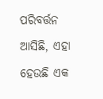ପରିବର୍ତ୍ତନ ଆସିଛି, ଏହା ହେଉଛି ଏକ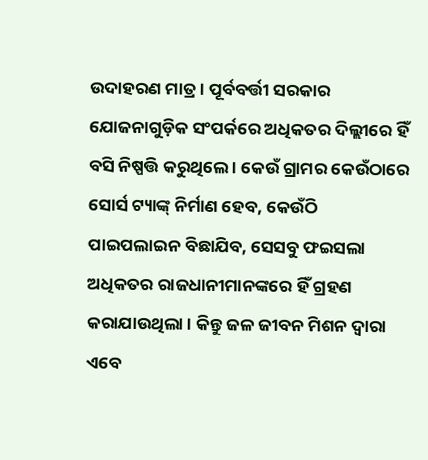ଉଦାହରଣ ମାତ୍ର । ପୂର୍ବବର୍ତ୍ତୀ ସରକାର ଯୋଜନାଗୁଡ଼ିକ ସଂପର୍କରେ ଅଧିକତର ଦିଲ୍ଲୀରେ ହିଁ ବସି ନିଷ୍ପତ୍ତି କରୁଥିଲେ । କେଉଁ ଗ୍ରାମର କେଉଁଠାରେ ସୋର୍ସ ଟ୍ୟାଙ୍କ୍ ନିର୍ମାଣ ହେବ, କେଉଁଠି ପାଇପଲାଇନ ବିଛାଯିବ, ସେସବୁ ଫଇସଲା ଅଧିକତର ରାଜଧାନୀମାନଙ୍କରେ ହିଁ ଗ୍ରହଣ କରାଯାଉଥିଲା । କିନ୍ତୁ ଜଳ ଜୀବନ ମିଶନ ଦ୍ୱାରା ଏବେ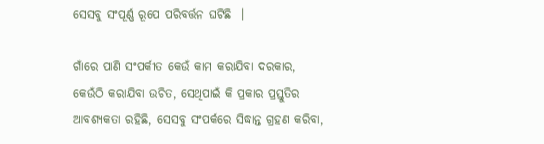ସେସବୁ ସଂପୂର୍ଣ୍ଣ ରୂପେ ପରିବର୍ତ୍ତନ ଘଟିଛି  ।

ଗାଁରେ ପାଣି ସଂପର୍କୀତ କେଉଁ କାମ କରାଯିବା ଦରକାର, କେଉଁଠି କରାଯିବା ଉଚିତ, ସେଥିପାଇଁ କି ପ୍ରକାର ପ୍ରସ୍ତୁତିର ଆବଶ୍ୟକତା ରହିଛି, ସେସବୁ ସଂପର୍କରେ ସିଦ୍ଧାନ୍ତ ଗ୍ରହଣ କରିବା,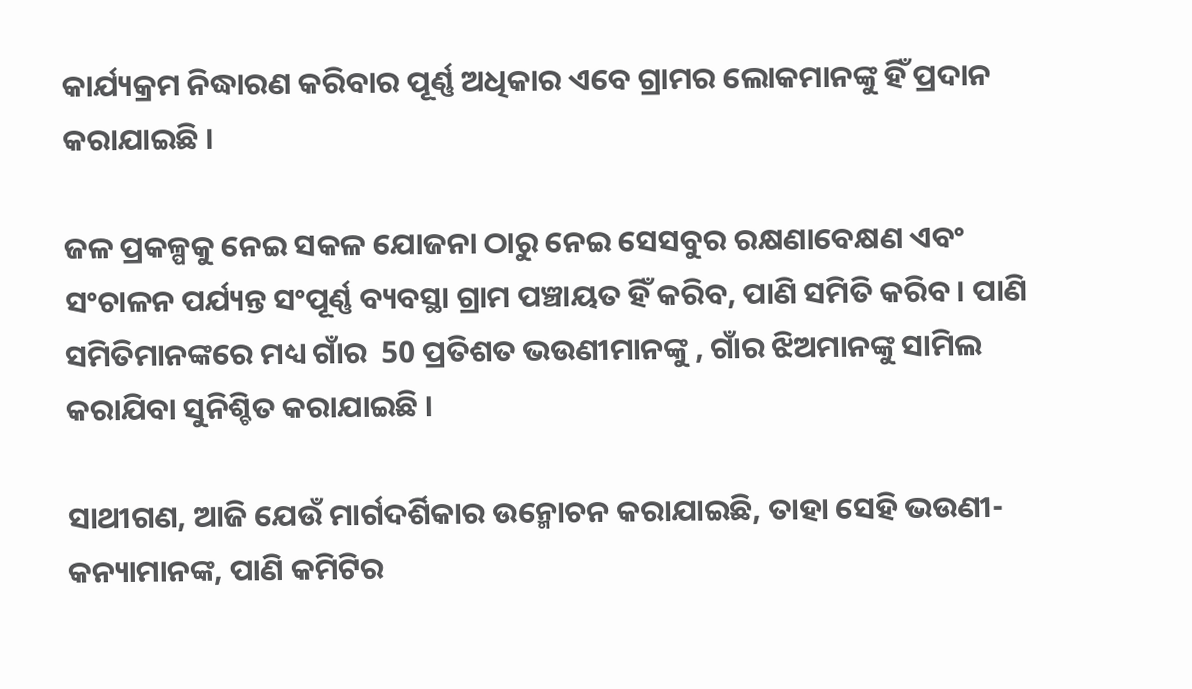କାର୍ଯ୍ୟକ୍ରମ ନିଦ୍ଧାରଣ କରିବାର ପୂର୍ଣ୍ଣ ଅଧିକାର ଏବେ ଗ୍ରାମର ଲୋକମାନଙ୍କୁ ହିଁ ପ୍ରଦାନ କରାଯାଇଛି ।

ଜଳ ପ୍ରକଳ୍ପକୁ ନେଇ ସକଳ ଯୋଜନା ଠାରୁ ନେଇ ସେସବୁର ରକ୍ଷଣାବେକ୍ଷଣ ଏବଂ ସଂଚାଳନ ପର୍ଯ୍ୟନ୍ତ ସଂପୂର୍ଣ୍ଣ ବ୍ୟବସ୍ଥା ଗ୍ରାମ ପଞ୍ଚାୟତ ହିଁ କରିବ, ପାଣି ସମିତି କରିବ । ପାଣି ସମିତିମାନଙ୍କରେ ମଧ୍ୟ ଗାଁର  50 ପ୍ରତିଶତ ଭଉଣୀମାନଙ୍କୁ , ଗାଁର ଝିଅମାନଙ୍କୁ ସାମିଲ କରାଯିବା ସୁନିଶ୍ଚିତ କରାଯାଇଛି ।

ସାଥୀଗଣ, ଆଜି ଯେଉଁ ମାର୍ଗଦର୍ଶିକାର ଉନ୍ମୋଚନ କରାଯାଇଛି, ତାହା ସେହି ଭଉଣୀ- କନ୍ୟାମାନଙ୍କ, ପାଣି କମିଟିର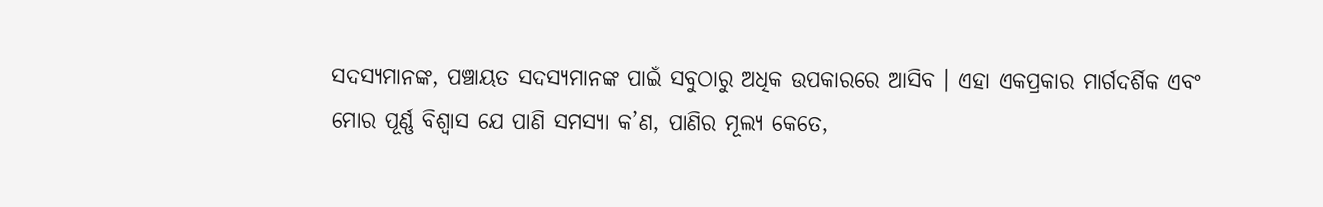ସଦସ୍ୟମାନଙ୍କ, ପଞ୍ଚାୟତ ସଦସ୍ୟମାନଙ୍କ ପାଇଁ ସବୁଠାରୁ ଅଧିକ ଉପକାରରେ ଆସିବ । ଏହା ଏକପ୍ରକାର ମାର୍ଗଦର୍ଶିକ ଏବଂ ମୋର ପୂର୍ଣ୍ଣ ବିଶ୍ୱାସ ଯେ ପାଣି ସମସ୍ୟା କ’ଣ, ପାଣିର ମୂଲ୍ୟ କେତେ,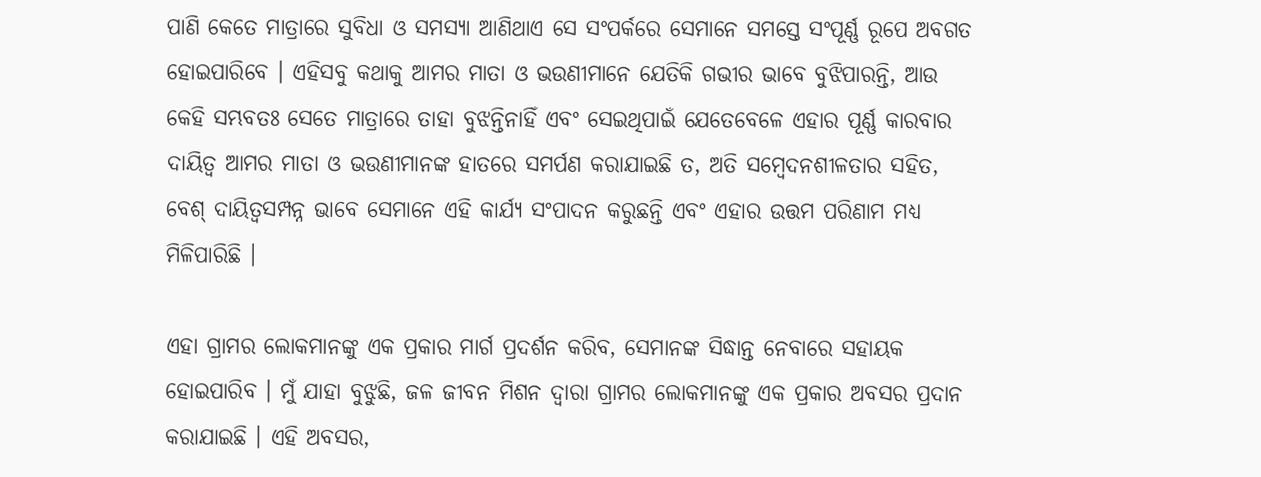ପାଣି କେତେ ମାତ୍ରାରେ ସୁବିଧା ଓ ସମସ୍ୟା ଆଣିଥାଏ ସେ ସଂପର୍କରେ ସେମାନେ ସମସ୍ତେ ସଂପୂର୍ଣ୍ଣ ରୂପେ ଅବଗତ ହୋଇପାରିବେ । ଏହିସବୁ କଥାକୁ ଆମର ମାତା ଓ ଭଉଣୀମାନେ ଯେତିକି ଗଭୀର ଭାବେ ବୁଝିପାରନ୍ତି, ଆଉ କେହି ସମ୍ଭବତଃ ସେତେ ମାତ୍ରାରେ ତାହା ବୁଝନ୍ତିନାହିଁ ଏବଂ ସେଇଥିପାଇଁ ଯେତେବେଳେ ଏହାର ପୂର୍ଣ୍ଣ କାରବାର ଦାୟିତ୍ୱ ଆମର ମାତା ଓ ଭଉଣୀମାନଙ୍କ ହାତରେ ସମର୍ପଣ କରାଯାଇଛି ତ, ଅତି ସମ୍ବେଦନଶୀଳତାର ସହିତ, ବେଶ୍ ଦାୟିତ୍ୱସମ୍ପନ୍ନ ଭାବେ ସେମାନେ ଏହି କାର୍ଯ୍ୟ ସଂପାଦନ କରୁଛନ୍ତି ଏବଂ ଏହାର ଉତ୍ତମ ପରିଣାମ ମଧ୍ୟ ମିଳିପାରିଛି ।

ଏହା ଗ୍ରାମର ଲୋକମାନଙ୍କୁ ଏକ ପ୍ରକାର ମାର୍ଗ ପ୍ରଦର୍ଶନ କରିବ, ସେମାନଙ୍କ ସିଦ୍ଧାନ୍ତ ନେବାରେ ସହାୟକ ହୋଇପାରିବ । ମୁଁ ଯାହା ବୁଝୁଛି, ଜଳ ଜୀବନ ମିଶନ ଦ୍ୱାରା ଗ୍ରାମର ଲୋକମାନଙ୍କୁ ଏକ ପ୍ରକାର ଅବସର ପ୍ରଦାନ କରାଯାଇଛି । ଏହି ଅବସର,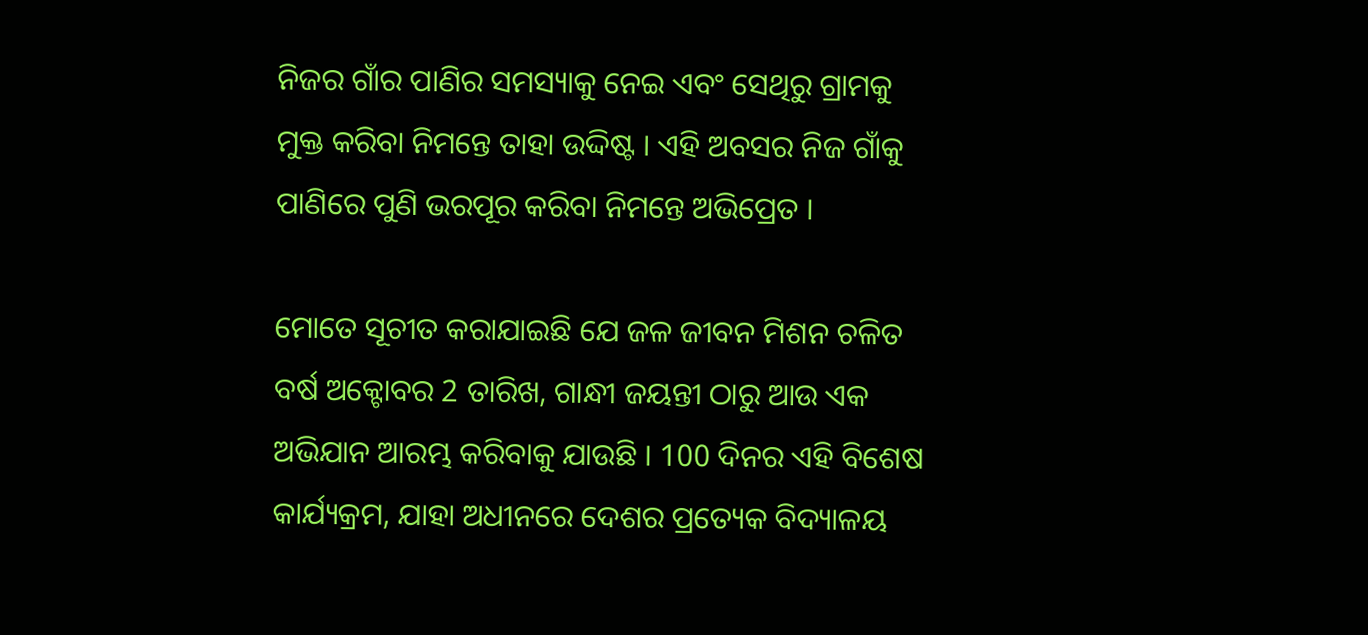ନିଜର ଗାଁର ପାଣିର ସମସ୍ୟାକୁ ନେଇ ଏବଂ ସେଥିରୁ ଗ୍ରାମକୁ ମୁକ୍ତ କରିବା ନିମନ୍ତେ ତାହା ଉଦ୍ଦିଷ୍ଟ । ଏହି ଅବସର ନିଜ ଗାଁକୁ ପାଣିରେ ପୁଣି ଭରପୂର କରିବା ନିମନ୍ତେ ଅଭିପ୍ରେତ ।

ମୋତେ ସୂଚୀତ କରାଯାଇଛି ଯେ ଜଳ ଜୀବନ ମିଶନ ଚଳିତ ବର୍ଷ ଅକ୍ଟୋବର 2 ତାରିଖ, ଗାନ୍ଧୀ ଜୟନ୍ତୀ ଠାରୁ ଆଉ ଏକ ଅଭିଯାନ ଆରମ୍ଭ କରିବାକୁ ଯାଉଛି । 100 ଦିନର ଏହି ବିଶେଷ କାର୍ଯ୍ୟକ୍ରମ, ଯାହା ଅଧୀନରେ ଦେଶର ପ୍ରତ୍ୟେକ ବିଦ୍ୟାଳୟ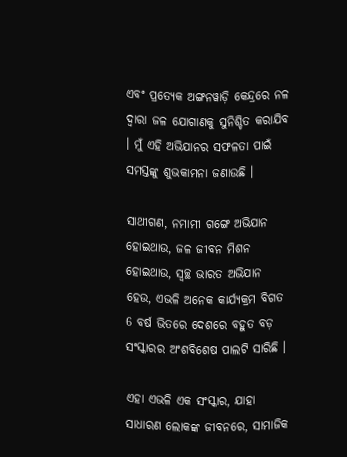ଏବଂ ପ୍ରତ୍ୟେକ ଅଙ୍ଗନୱାଡ଼ି କେନ୍ଦ୍ରରେ ନଳ ଦ୍ୱାରା ଜଳ ଯୋଗାଣକୁ ସୁନିଶ୍ଚିତ କରାଯିବ । ମୁଁ ଏହି ଅଭିଯାନର ସଫଳତା ପାଇଁ ସମସ୍ତଙ୍କୁ ଶୁଭକାମନା ଜଣାଉଛି ।

ସାଥୀଗଣ, ନମାମୀ ଗଙ୍ଗେ ଅଭିଯାନ ହୋଇଥାଉ, ଜଳ ଜୀବନ ମିଶନ ହୋଇଥାଉ, ସ୍ୱଚ୍ଛ ଭାରତ ଅଭିଯାନ ହେଉ, ଏଭଳି ଅନେକ କାର୍ଯ୍ୟକ୍ରମ ବିଗତ 6 ବର୍ଷ ଭିତରେ ଦେଶରେ ବହୁତ ବଡ଼ ସଂସ୍କାରର ଅଂଶବିଶେଷ ପାଲଟି ସାରିଛି ।

ଏହା ଏଭଳି ଏକ ସଂସ୍କାର, ଯାହା ସାଧାରଣ ଲୋକଙ୍କ ଜୀବନରେ, ସାମାଜିକ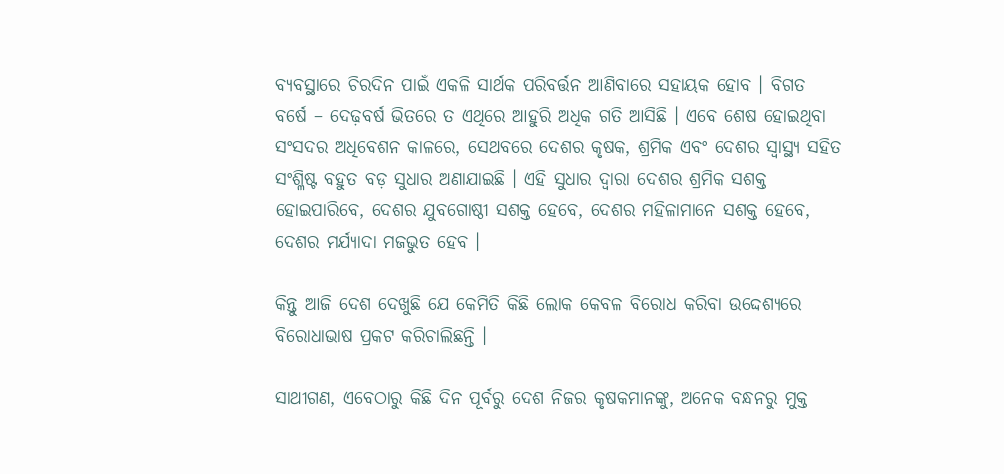ବ୍ୟବସ୍ଥାରେ ଚିରଦିନ ପାଇଁ ଏକଳି ସାର୍ଥକ ପରିବର୍ତ୍ତନ ଆଣିବାରେ ସହାୟକ ହୋବ । ବିଗତ ବର୍ଷେ – ଦେଢ଼ବର୍ଷ ଭିତରେ ତ ଏଥିରେ ଆହୁରି ଅଧିକ ଗତି ଆସିଛି । ଏବେ ଶେଷ ହୋଇଥିବା ସଂସଦର ଅଧିବେଶନ କାଳରେ, ସେଥବରେ ଦେଶର କୃଷକ, ଶ୍ରମିକ ଏବଂ ଦେଶର ସ୍ୱାସ୍ଥ୍ୟ ସହିତ ସଂଶ୍ଳିଷ୍ଟ ବହୁତ ବଡ଼ ସୁଧାର ଅଣାଯାଇଛି । ଏହି ସୁଧାର ଦ୍ଵାରା ଦେଶର ଶ୍ରମିକ ସଶକ୍ତ ହୋଇପାରିବେ, ଦେଶର ଯୁବଗୋଷ୍ଠୀ ସଶକ୍ତ ହେବେ, ଦେଶର ମହିଳାମାନେ ସଶକ୍ତ ହେବେ, ଦେଶର ମର୍ଯ୍ୟାଦା ମଜଭୁତ ହେବ ।

କିନ୍ତୁ ଆଜି ଦେଶ ଦେଖୁଛି ଯେ କେମିତି କିଛି ଲୋକ କେବଳ ବିରୋଧ କରିବା ଉଦ୍ଦେଶ୍ୟରେ ବିରୋଧାଭାଷ ପ୍ରକଟ କରିଚାଲିଛନ୍ତି ।

ସାଥୀଗଣ, ଏବେଠାରୁ କିଛି ଦିନ ପୂର୍ବରୁ ଦେଶ ନିଜର କୃଷକମାନଙ୍କୁ, ଅନେକ ବନ୍ଧନରୁ ମୁକ୍ତ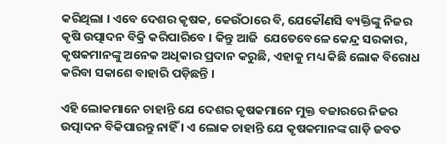କରିଥିଲା । ଏବେ ଦେଶର କୃଷକ, କେଉଁଠାରେ ବି, ଯେକୌଣସି ବ୍ୟକ୍ତିଙ୍କୁ ନିଜର କୃଷି ଉତ୍ପାଦନ ବିକ୍ରି କରିପାରିବେ । କିନ୍ତୁ ଆଜି  ଯେତେବେଳେ କେନ୍ଦ୍ର ସରକାର, କୃଷକମାନଙ୍କୁ ଅନେକ ଅଧିକାର ପ୍ରଦାନ କରୁଛି, ଏହାକୁ ମଧ୍ୟ କିଛି ଲୋକ ବିରୋଧ କରିବା ସକାଶେ ବାହାରି ପଡ଼ିଛନ୍ତି ।

ଏହି ଲୋକମାନେ ଚାହାନ୍ତି ଯେ ଦେଶର କୃଷକମାନେ ମୁକ୍ତ ବଜାରରେ ନିଜର ଉତ୍ପାଦନ ବିକିପାରନ୍ତୁ ନାହିଁ । ଏ ଲୋକ ଚାହାନ୍ତି ଯେ କୃଷକମାନଙ୍କ ଗାଡ଼ି ଜବତ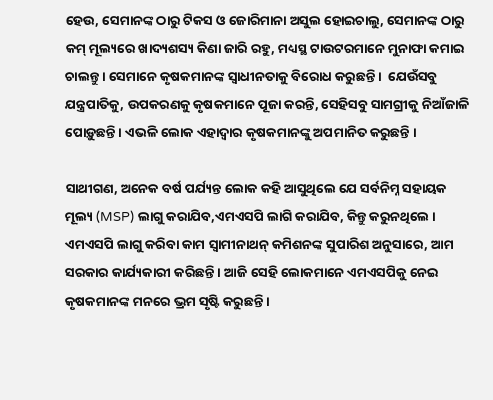ହେଉ, ସେମାନଙ୍କ ଠାରୁ ଟିକସ ଓ ଜୋରିମାନା ଅସୁଲ ହୋଇଚାଲୁ, ସେମାନଙ୍କ ଠାରୁ କମ୍ ମୂଲ୍ୟରେ ଖାଦ୍ୟଶସ୍ୟ କିଣା ଜାରି ରହୁ, ମଧ୍ୟସ୍ଥ ଟାଉଟରମାନେ ମୁନାଫା କମାଇ ଚାଲନ୍ତୁ । ସେମାନେ କୃଷକମାନଙ୍କ ସ୍ୱାଧୀନତାକୁ ବିରୋଧ କରୁଛନ୍ତି ।  ଯେଉଁସବୁ ଯନ୍ତ୍ରପାତିକୁ, ଉପକରଣକୁ କୃଷକମାନେ ପୂଜା କରନ୍ତି, ସେହିସବୁ ସାମଗ୍ରୀକୁ ନିଆଁଜାଳି ପୋଡ଼ୁଛନ୍ତି । ଏଭଳି ଲୋକ ଏହାଦ୍ୱାର କୃଷକମାନଙ୍କୁ ଅପମାନିତ କରୁଛନ୍ତି ।

ସାଥୀଗଣ, ଅନେକ ବର୍ଷ ପର୍ଯ୍ୟନ୍ତ ଲୋକ କହି ଆସୁଥିଲେ ଯେ ସର୍ବନିମ୍ନ ସହାୟକ ମୂଲ୍ୟ (MSP) ଲାଗୁ କରାଯିବ,ଏମଏସପି ଲାଗି କରାଯିବ, କିନ୍ତୁ କରୁନଥିଲେ । ଏମଏସପି ଲାଗୁ କରିବା କାମ ସ୍ୱାମୀନାଥନ୍ କମିଶନଙ୍କ ସୁପାରିଶ ଅନୁସାରେ, ଆମ ସରକାର କାର୍ଯ୍ୟକାରୀ କରିଛନ୍ତି । ଆଜି ସେହି ଲୋକମାନେ ଏମଏସପିକୁ ନେଇ କୃଷକମାନଙ୍କ ମନରେ ଭ୍ରମ ସୃଷ୍ଟି କରୁଛନ୍ତି ।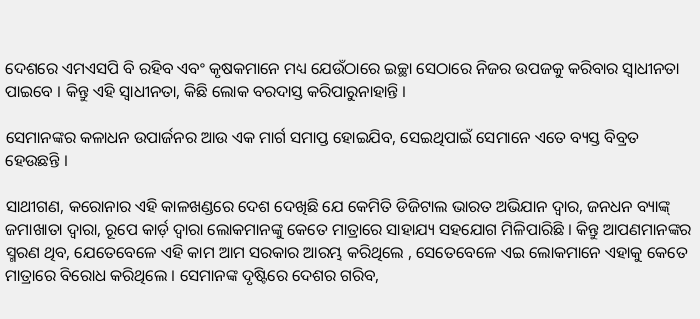ଦେଶରେ ଏମଏସପି ବି ରହିବ ଏବଂ କୃଷକମାନେ ମଧ୍ୟ ଯେଉଁଠାରେ ଇଚ୍ଛା ସେଠାରେ ନିଜର ଉପଜକୁ କରିବାର ସ୍ୱାଧୀନତା ପାଇବେ । କିନ୍ତୁ ଏହି ସ୍ୱାଧୀନତା, କିଛି ଲୋକ ବରଦାସ୍ତ କରିପାରୁନାହାନ୍ତି ।

ସେମାନଙ୍କର କଳାଧନ ଉପାର୍ଜନର ଆଉ ଏକ ମାର୍ଗ ସମାପ୍ତ ହୋଇଯିବ, ସେଇଥିପାଇଁ ସେମାନେ ଏତେ ବ୍ୟସ୍ତ ବିବ୍ରତ ହେଉଛନ୍ତି ।

ସାଥୀଗଣ, କରୋନାର ଏହି କାଳଖଣ୍ଡରେ ଦେଶ ଦେଖିଛି ଯେ କେମିତି ଡିଜିଟାଲ ଭାରତ ଅଭିଯାନ ଦ୍ୱାର, ଜନଧନ ବ୍ୟାଙ୍କ୍ ଜମାଖାତା ଦ୍ୱାରା, ରୂପେ କାର୍ଡ଼ ଦ୍ୱାରା ଲୋକମାନଙ୍କୁ କେତେ ମାତ୍ରାରେ ସାହାଯ୍ୟ ସହଯୋଗ ମିଳିପାରିଛି । କିନ୍ତୁ ଆପଣମାନଙ୍କର ସ୍ମରଣ ଥିବ, ଯେତେବେଳେ ଏହି କାମ ଆମ ସରକାର ଆରମ୍ଭ କରିଥିଲେ , ସେତେବେଳେ ଏଇ ଲୋକମାନେ ଏହାକୁ କେତେ ମାତ୍ରାରେ ବିରୋଧ କରିଥିଲେ । ସେମାନଙ୍କ ଦୃଷ୍ଟିରେ ଦେଶର ଗରିବ,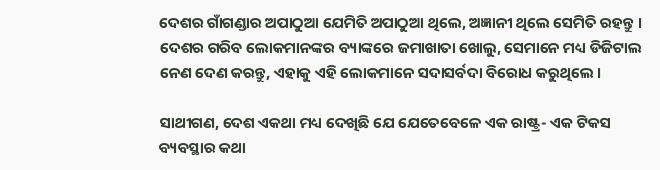ଦେଶର ଗାଁଗଣ୍ଡାର ଅପାଠୁଆ ଯେମିତି ଅପାଠୁଆ ଥିଲେ, ଅଜ୍ଞାନୀ ଥିଲେ ସେମିତି ରହନ୍ତୁ । ଦେଶର ଗରିବ ଲୋକମାନଙ୍କର ବ୍ୟାଙ୍କରେ ଜମାଖାତା ଖୋଲୁ, ସେମାନେ ମଧ୍ୟ ଡିଜିଟାଲ ନେଣ ଦେଣ କରନ୍ତୁ, ଏହାକୁ ଏହି ଲୋକମାନେ ସଦାସର୍ବଦା ବିରୋଧ କରୁଥିଲେ ।

ସାଥୀଗଣ, ଦେଶ ଏକଥା ମଧ୍ୟ ଦେଖିଛି ଯେ ଯେତେବେଳେ ଏକ ରାଷ୍ଟ୍ର- ଏକ ଟିକସ ବ୍ୟବସ୍ଥାର କଥା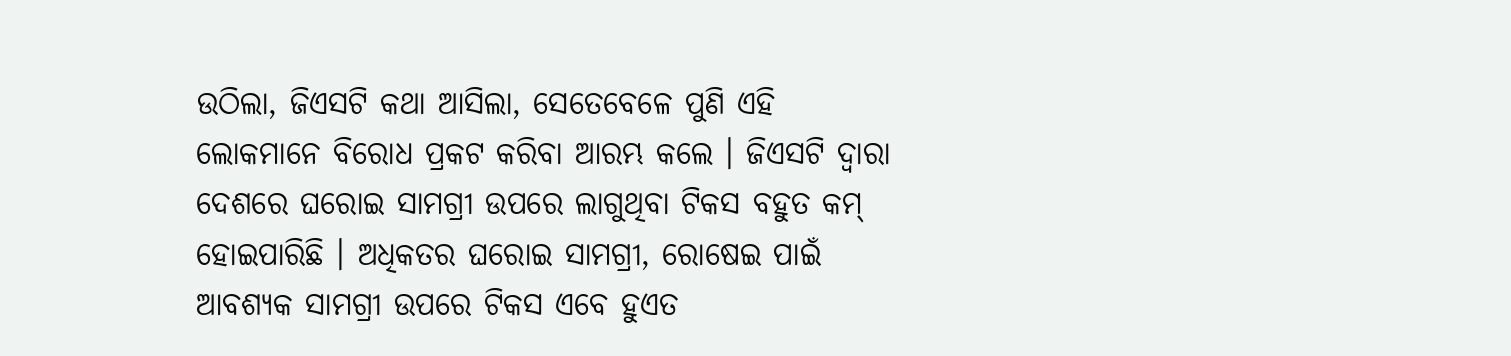ଉଠିଲା, ଜିଏସଟି କଥା ଆସିଲା, ସେତେବେଳେ ପୁଣି ଏହି ଲୋକମାନେ ବିରୋଧ ପ୍ରକଟ କରିବା ଆରମ୍ଭ କଲେ । ଜିଏସଟି ଦ୍ୱାରା ଦେଶରେ ଘରୋଇ ସାମଗ୍ରୀ ଉପରେ ଲାଗୁଥିବା ଟିକସ ବହୁତ କମ୍ ହୋଇପାରିଛି । ଅଧିକତର ଘରୋଇ ସାମଗ୍ରୀ, ରୋଷେଇ ପାଇଁ ଆବଶ୍ୟକ ସାମଗ୍ରୀ ଉପରେ ଟିକସ ଏବେ ହୁଏତ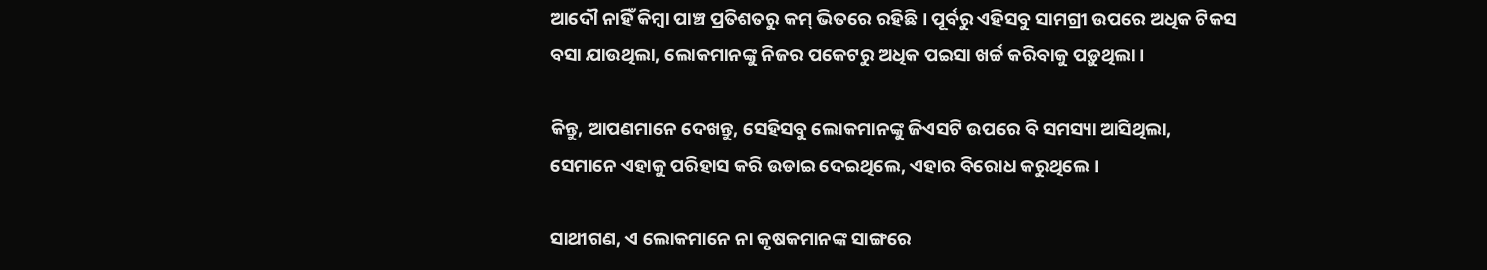ଆଦୌ ନାହିଁ କିମ୍ବା ପାଞ୍ଚ ପ୍ରତିଶତରୁ କମ୍ ଭିତରେ ରହିଛି । ପୂର୍ବରୁ ଏହିସବୁ ସାମଗ୍ରୀ ଉପରେ ଅଧିକ ଟିକସ ବସା ଯାଉଥିଲା, ଲୋକମାନଙ୍କୁ ନିଜର ପକେଟରୁ ଅଧିକ ପଇସା ଖର୍ଚ୍ଚ କରିବାକୁ ପଡ଼ୁଥିଲା ।

କିନ୍ତୁ, ଆପଣମାନେ ଦେଖନ୍ତୁ, ସେହିସବୁ ଲୋକମାନଙ୍କୁ ଜିଏସଟି ଉପରେ ବି ସମସ୍ୟା ଆସିଥିଲା, ସେମାନେ ଏହାକୁ ପରିହାସ କରି ଉଡାଇ ଦେଇଥିଲେ, ଏହାର ବିରୋଧ କରୁଥିଲେ ।

ସାଥୀଗଣ, ଏ ଲୋକମାନେ ନା କୃଷକମାନଙ୍କ ସାଙ୍ଗରେ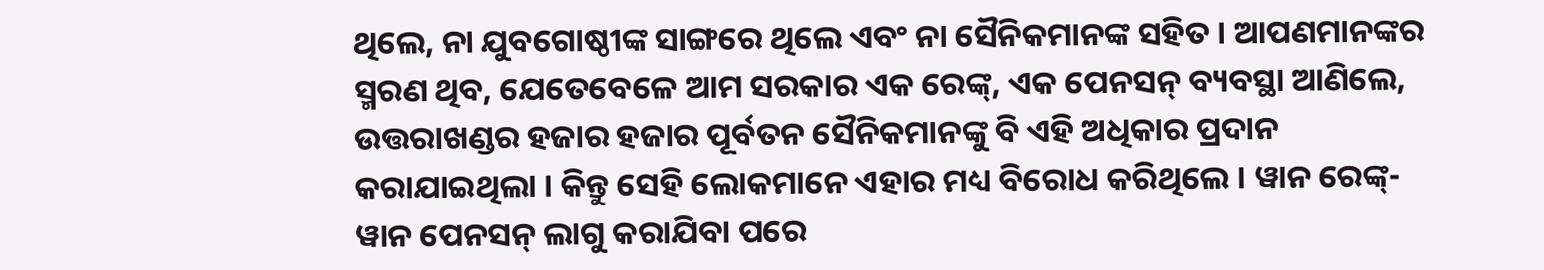ଥିଲେ, ନା ଯୁବଗୋଷ୍ଠୀଙ୍କ ସାଙ୍ଗରେ ଥିଲେ ଏବଂ ନା ସୈନିକମାନଙ୍କ ସହିତ । ଆପଣମାନଙ୍କର ସ୍ମରଣ ଥିବ, ଯେତେବେଳେ ଆମ ସରକାର ଏକ ରେଙ୍କ୍, ଏକ ପେନସନ୍ ବ୍ୟବସ୍ଥା ଆଣିଲେ, ଉତ୍ତରାଖଣ୍ଡର ହଜାର ହଜାର ପୂର୍ବତନ ସୈନିକମାନଙ୍କୁ ବି ଏହି ଅଧିକାର ପ୍ରଦାନ କରାଯାଇଥିଲା । କିନ୍ତୁ ସେହି ଲୋକମାନେ ଏହାର ମଧ୍ୟ ବିରୋଧ କରିଥିଲେ । ୱାନ ରେଙ୍କ୍- ୱାନ ପେନସନ୍ ଲାଗୁ କରାଯିବା ପରେ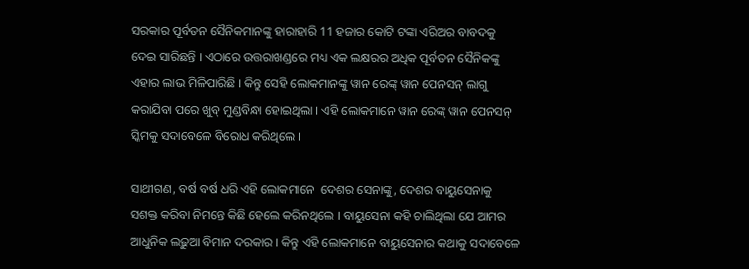ସରକାର ପୂର୍ବତନ ସୈନିକମାନଙ୍କୁ ହାରାହାରି 11 ହଜାର କୋଟି ଟଙ୍କା ଏରିଅର ବାବଦକୁ ଦେଇ ସାରିଛନ୍ତି । ଏଠାରେ ଉତ୍ତରାଖଣ୍ଡରେ ମଧ୍ୟ ଏକ ଲକ୍ଷରର ଅଧିକ ପୂର୍ବତନ ସୈନିକଙ୍କୁ ଏହାର ଲାଭ ମିଳିପାରିଛି । କିନ୍ତୁ ସେହି ଲୋକମାନଙ୍କୁ ୱାନ ରେଙ୍କ୍ ୱାନ ପେନସନ୍ ଲାଗୁ କରାଯିବା ପରେ ଖୁବ୍ ମୁଣ୍ଡବିନ୍ଧା ହୋଇଥିଲା । ଏହି ଲୋକମାନେ ୱାନ ରେଙ୍କ୍ ୱାନ ପେନସନ୍ ସ୍କିମକୁ ସଦାବେଳେ ବିରୋଧ କରିଥିଲେ ।

ସାଥୀଗଣ, ବର୍ଷ ବର୍ଷ ଧରି ଏହି ଲୋକମାନେ  ଦେଶର ସେନାଙ୍କୁ, ଦେଶର ବାୟୁସେନାକୁ ସଶକ୍ତ କରିବା ନିମନ୍ତେ କିଛି ହେଲେ କରିନଥିଲେ । ବାୟୁସେନା କହି ଚାଲିଥିଲା ଯେ ଆମର ଆଧୁନିକ ଲଢ଼ୁଆ ବିମାନ ଦରକାର । କିନ୍ତୁ ଏହି ଲୋକମାନେ ବାୟୁସେନାର କଥାକୁ ସଦାବେଳେ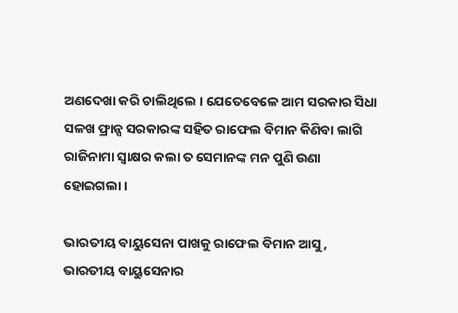ଅଣଦେଖା କରି ଚାଲିଥିଲେ । ଯେତେବେଳେ ଆମ ସରକାର ସିଧା ସଳଖ ଫ୍ରାନ୍ସ ସରକାରଙ୍କ ସହିତ ରାଫେଲ ବିମାନ କିଣିବା ଲାଗି ରାଜିନାମା ସ୍ୱାକ୍ଷର କଲା ତ ସେମାନଙ୍କ ମନ ପୁଣି ଉଣା ହୋଇଗଲା ।

ଭାରତୀୟ ବାୟୁସେନା ପାଖକୁ ରାଫେଲ ବିମାନ ଆସୁ, ଭାରତୀୟ ବାୟୁସେନାର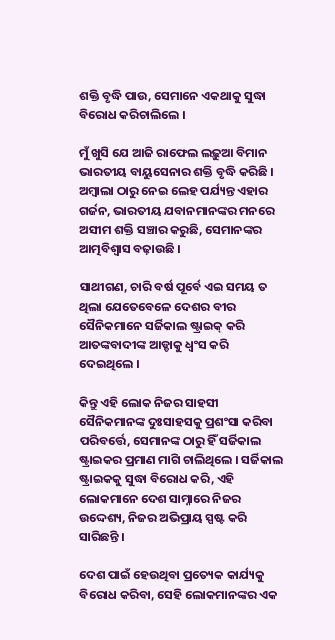ଶକ୍ତି ବୃଦ୍ଧି ପାଉ, ସେମାନେ ଏକଥାକୁ ସୁଦ୍ଧା ବିରୋଧ କରିଚାଲିଲେ ।

ମୁଁ ଖୁସି ଯେ ଆଜି ରାଫେଲ ଲଢ଼ୁଆ ବିମାନ ଭାରତୀୟ ବାୟୁସେନାର ଶକ୍ତି ବୃଦ୍ଧି କରିଛି । ଅମ୍ବାଲା ଠାରୁ ନେଇ ଲେହ ପର୍ଯ୍ୟନ୍ତ ଏହାର ଗର୍ଜନ, ଭାରତୀୟ ଯବାନମାନଙ୍କର ମନରେ ଅସୀମ ଶକ୍ତି ସଞ୍ଚାର କରୁଛି, ସେମାନଙ୍କର ଆତ୍ମବିଶ୍ୱାସ ବଢ଼ାଉଛି ।

ସାଥୀଗଣ, ଚାରି ବର୍ଷ ପୂର୍ବେ ଏଇ ସମୟ ତ ଥିଲା ଯେତେବେଳେ ଦେଶର ବୀର ସୈନିକମାନେ ସର୍ଜିକାଲ ଷ୍ଟ୍ରାଇକ୍ କରି ଆତଙ୍କବାଦୀଙ୍କ ଆଡ୍ଡାକୁ ଧ୍ୱଂସ କରି ଦେଇଥିଲେ ।

କିନ୍ତୁ ଏହି ଲୋକ ନିଜର ସାହସୀ ସୈନିକମାନଙ୍କ ଦୁଃସାହସକୁ ପ୍ରଶଂସା କରିବା ପରିବର୍ତ୍ତେ, ସେମାନଙ୍କ ଠାରୁ ହିଁ ସର୍ଜିକାଲ ଷ୍ଟ୍ରାଇକର ପ୍ରମାଣ ମାଗି ଚାଲିଥିଲେ । ସର୍ଜିକାଲ ଷ୍ଟ୍ରାଇକକୁ ସୁଦ୍ଧା ବିରୋଧ କରି, ଏହି ଲୋକମାନେ ଦେଶ ସାମ୍ନାରେ ନିଜର ଉଦ୍ଦେଶ୍ୟ, ନିଜର ଅଭିପ୍ରାୟ ସ୍ପଷ୍ଟ କରି ସାରିଛନ୍ତି ।

ଦେଶ ପାଇଁ ହେଉଥିବା ପ୍ରତ୍ୟେକ କାର୍ଯ୍ୟକୁ ବିରୋଧ କରିବା, ସେହି ଲୋକମାନଙ୍କର ଏକ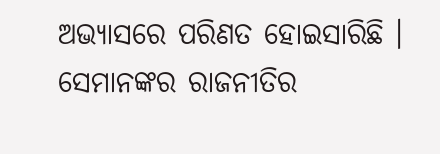ଅଭ୍ୟାସରେ ପରିଣତ ହୋଇସାରିଛି । ସେମାନଙ୍କର ରାଜନୀତିର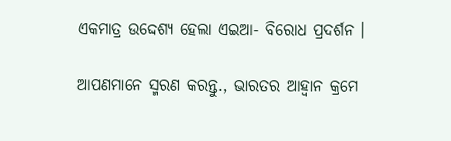ଏକମାତ୍ର ଉଦ୍ଦେଶ୍ୟ ହେଲା ଏଇଆ- ବିରୋଧ ପ୍ରଦର୍ଶନ ।

ଆପଣମାନେ ସ୍ମରଣ କରନ୍ତୁ., ଭାରତର ଆହ୍ୱାନ କ୍ରମେ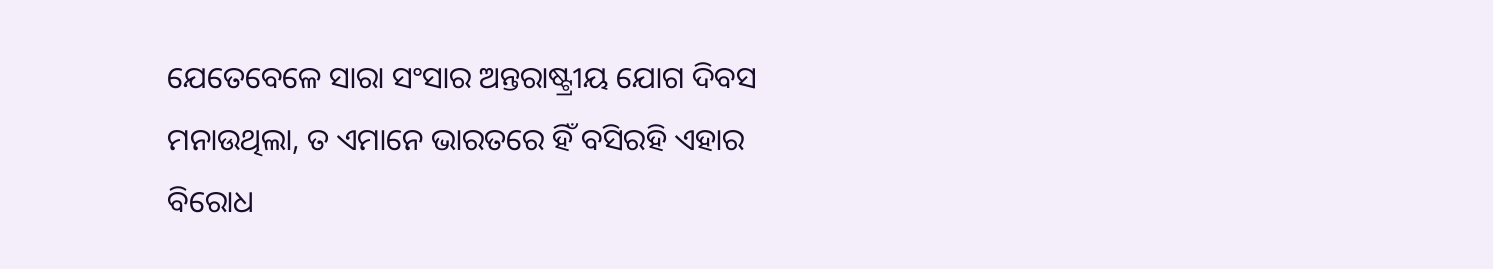ଯେତେବେଳେ ସାରା ସଂସାର ଅନ୍ତରାଷ୍ଟ୍ରୀୟ ଯୋଗ ଦିବସ ମନାଉଥିଲା, ତ ଏମାନେ ଭାରତରେ ହିଁ ବସିରହି ଏହାର ବିରୋଧ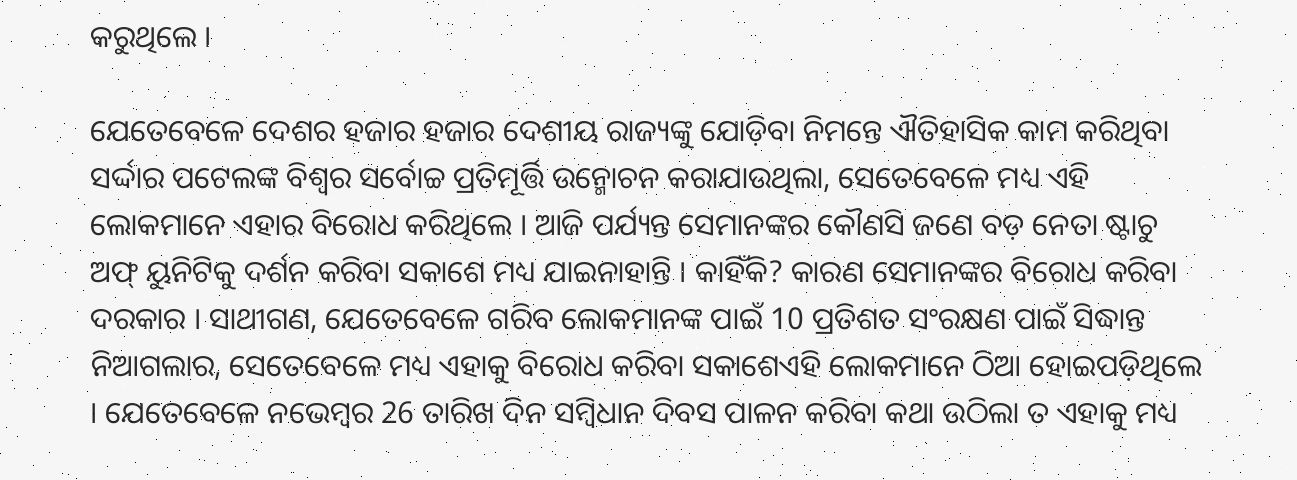କରୁଥିଲେ ।

ଯେତେବେଳେ ଦେଶର ହଜାର ହଜାର ଦେଶୀୟ ରାଜ୍ୟଙ୍କୁ ଯୋଡ଼ିବା ନିମନ୍ତେ ଐତିହାସିକ କାମ କରିଥିବା ସର୍ଦ୍ଦାର ପଟେଲଙ୍କ ବିଶ୍ୱର ସର୍ବୋଚ୍ଚ ପ୍ରତିମୂର୍ତ୍ତି ଉନ୍ମୋଚନ କରାଯାଉଥିଲା, ସେତେବେଳେ ମଧ୍ୟ ଏହି ଲୋକମାନେ ଏହାର ବିରୋଧ କରିଥିଲେ । ଆଜି ପର୍ଯ୍ୟନ୍ତ ସେମାନଙ୍କର କୌଣସି ଜଣେ ବଡ଼ ନେତା ଷ୍ଟାଚୁ ଅଫ୍ ୟୁନିଟିକୁ ଦର୍ଶନ କରିବା ସକାଶେ ମଧ୍ୟ ଯାଇନାହାନ୍ତି । କାହିଁକି? କାରଣ ସେମାନଙ୍କର ବିରୋଧ କରିବା ଦରକାର । ସାଥୀଗଣ, ଯେତେବେଳେ ଗରିବ ଲୋକମାନଙ୍କ ପାଇଁ 10 ପ୍ରତିଶତ ସଂରକ୍ଷଣ ପାଇଁ ସିଦ୍ଧାନ୍ତ ନିଆଗଲାର, ସେତେବେଳେ ମଧ୍ୟ ଏହାକୁ ବିରୋଧ କରିବା ସକାଶେଏହି ଲୋକମାନେ ଠିଆ ହୋଇପଡ଼ିଥିଲେ । ଯେତେବେଳେ ନଭେମ୍ବର 26 ତାରିଖ ଦିନ ସମ୍ବିଧାନ ଦିବସ ପାଳନ କରିବା କଥା ଉଠିଲା ତ ଏହାକୁ ମଧ୍ୟ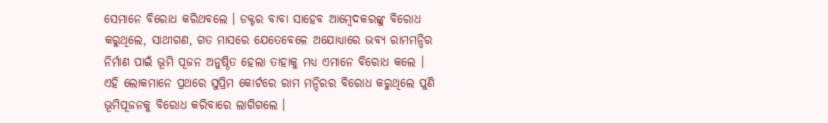ସେମାନେ ବିରୋଧ କରିଥବଲେ । ଡକ୍ଟର ବାବା ସାହେବ ଆମ୍ବେଦକରଙ୍କୁ ବିରୋଧ କରୁଥିଲେ, ସାଥୀଗଣ, ଗତ ମାସରେ ଯେତେବେଳେ ଅଯୋଧ୍ୟାରେ ଭବ୍ୟ ରାମମନ୍ଦିର ନିର୍ମାଣ ପାଇଁ ଭୂମି ପୂଜନ ଅନୁଷ୍ଠିତ ହେଲା ତାହାକୁ ମଧ୍ୟ ଏମାନେ ବିରୋଧ କଲେ । ଏହି ଲୋକମାନେ ପ୍ରଥରେ ସୁପ୍ରିମ କୋର୍ଟରେ ରାମ ମନ୍ଦିରର ବିରୋଧ କରୁଥିଲେ ପୁଣି ଭୂମିପୂଜନକୁ ବିରୋଧ କରିବାରେ ଲାଗିଗଲେ ।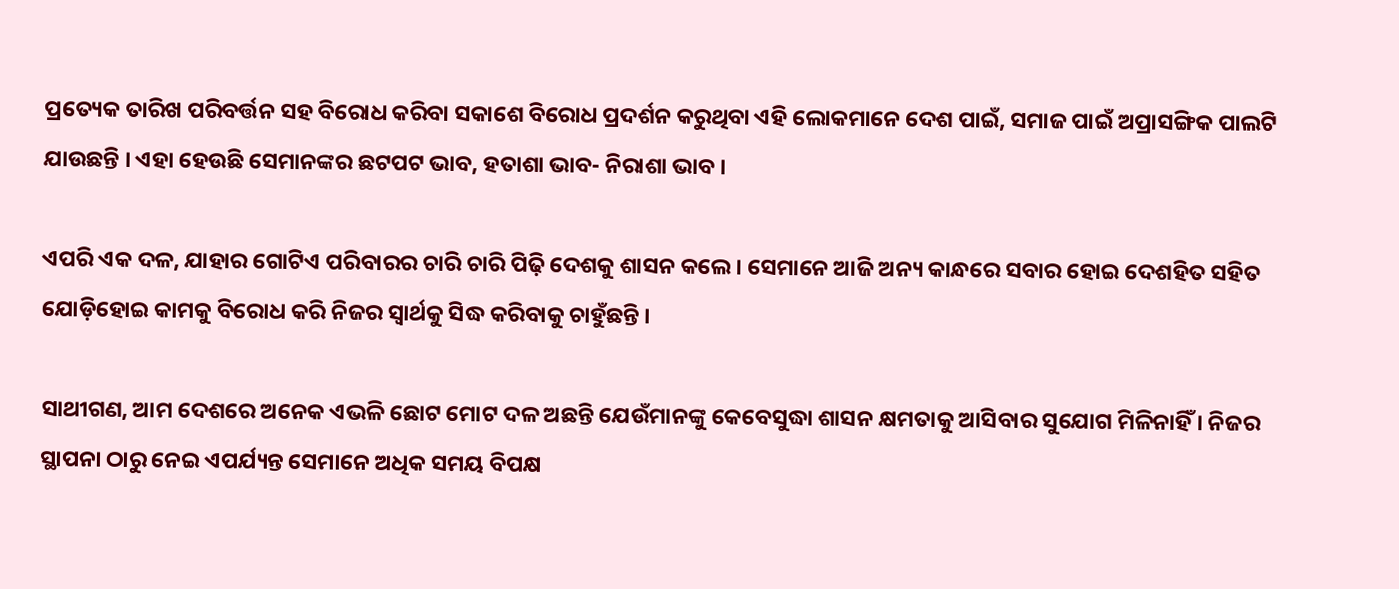ପ୍ରତ୍ୟେକ ତାରିଖ ପରିବର୍ତ୍ତନ ସହ ବିରୋଧ କରିବା ସକାଶେ ବିରୋଧ ପ୍ରଦର୍ଶନ କରୁଥିବା ଏହି ଲୋକମାନେ ଦେଶ ପାଇଁ, ସମାଜ ପାଇଁ ଅପ୍ରାସଙ୍ଗିକ ପାଲଟି ଯାଉଛନ୍ତି । ଏହା ହେଉଛି ସେମାନଙ୍କର ଛଟପଟ ଭାବ, ହତାଶା ଭାବ- ନିରାଶା ଭାବ ।

ଏପରି ଏକ ଦଳ, ଯାହାର ଗୋଟିଏ ପରିବାରର ଚାରି ଚାରି ପିଢ଼ି ଦେଶକୁ ଶାସନ କଲେ । ସେମାନେ ଆଜି ଅନ୍ୟ କାନ୍ଧରେ ସବାର ହୋଇ ଦେଶହିତ ସହିତ ଯୋଡ଼ିହୋଇ କାମକୁ ବିରୋଧ କରି ନିଜର ସ୍ୱାର୍ଥକୁ ସିଦ୍ଧ କରିବାକୁ ଚାହୁଁଛନ୍ତି ।

ସାଥୀଗଣ, ଆମ ଦେଶରେ ଅନେକ ଏଭଳି ଛୋଟ ମୋଟ ଦଳ ଅଛନ୍ତି ଯେଉଁମାନଙ୍କୁ କେବେସୁଦ୍ଧା ଶାସନ କ୍ଷମତାକୁ ଆସିବାର ସୁଯୋଗ ମିଳିନାହିଁ । ନିଜର ସ୍ଥାପନା ଠାରୁ ନେଇ ଏପର୍ଯ୍ୟନ୍ତ ସେମାନେ ଅଧିକ ସମୟ ବିପକ୍ଷ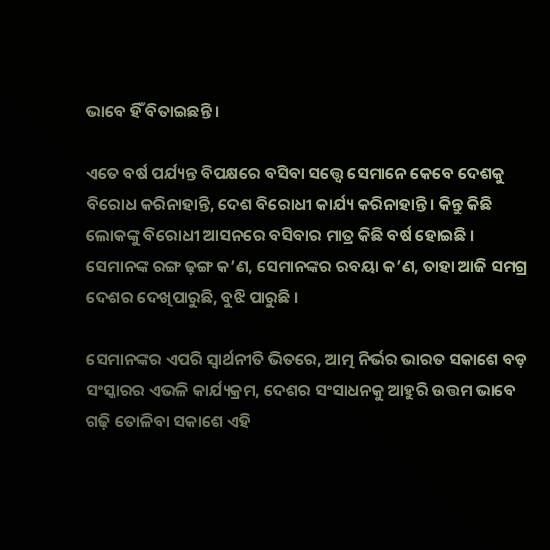ଭାବେ ହିଁ ବିତାଇଛନ୍ତି ।

ଏତେ ବର୍ଷ ପର୍ଯ୍ୟନ୍ତ ବିପକ୍ଷରେ ବସିବା ସତ୍ତ୍ୱେ ସେମାନେ କେବେ ଦେଶକୁ ବିରୋଧ କରିନାହାନ୍ତି, ଦେଶ ବିରୋଧୀ କାର୍ଯ୍ୟ କରିନାହାନ୍ତି । କିନ୍ତୁ କିଛି ଲୋକଙ୍କୁ ବିରୋଧୀ ଆସନରେ ବସିବାର ମାତ୍ର କିଛି ବର୍ଷ ହୋଇଛି । ସେମାନଙ୍କ ରଙ୍ଗ ଢ଼ଙ୍ଗ କ’ଣ, ସେମାନଙ୍କର ରବୟା କ’ଣ, ତାହା ଆଜି ସମଗ୍ର ଦେଶର ଦେଖିପାରୁଛି, ବୁଝି ପାରୁଛି ।

ସେମାନଙ୍କର ଏପରି ସ୍ୱାର୍ଥନୀତି ଭିତରେ, ଆତ୍ମ ନିର୍ଭର ଭାରତ ସକାଶେ ବଡ଼ ସଂସ୍କାରର ଏଭଳି କାର୍ଯ୍ୟକ୍ରମ, ଦେଶର ସଂସାଧନକୁ ଆହୁରି ଉତ୍ତମ ଭାବେ ଗଢ଼ି ତୋଳିବା ସକାଶେ ଏହି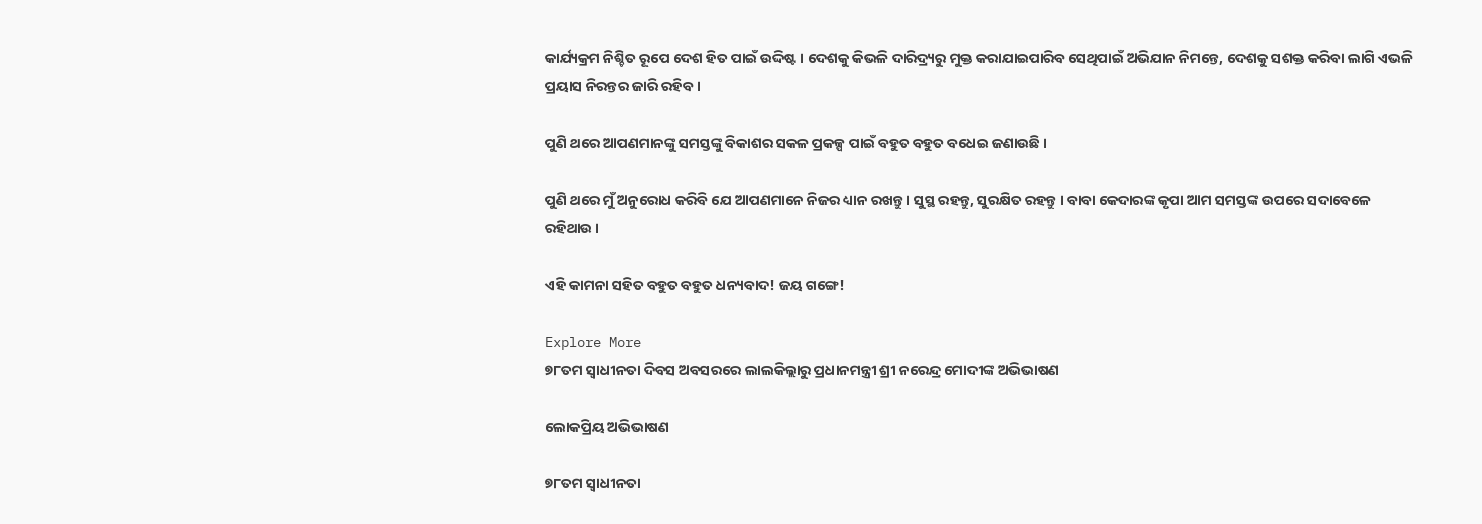କାର୍ଯ୍ୟକ୍ରମ ନିଶ୍ଚିତ ରୂପେ ଦେଶ ହିତ ପାଇଁ ଉଦ୍ଦିଷ୍ଟ । ଦେଶକୁ କିଭଳି ଦାରିଦ୍ର୍ୟରୁ ମୁକ୍ତ କରାଯାଇପାରିବ ସେଥିପାଇଁ ଅଭିଯାନ ନିମନ୍ତେ, ଦେଶକୁ ସଶକ୍ତ କରିବା ଲାଗି ଏଭଳି ପ୍ରୟାସ ନିରନ୍ତର ଜାରି ରହିବ ।

ପୁଣି ଥରେ ଆପଣମାନଙ୍କୁ ସମସ୍ତଙ୍କୁ ବିକାଶର ସକଳ ପ୍ରକଳ୍ପ ପାଇଁ ବହୁତ ବହୁତ ବଧେଇ ଜଣାଉଛି ।

ପୁଣି ଥରେ ମୁଁ ଅନୁରୋଧ କରିବି ଯେ ଆପଣମାନେ ନିଜର ଧ୍ୟାନ ରଖନ୍ତୁ । ସୁସ୍ଥ ରହନ୍ତୁ, ସୁରକ୍ଷିତ ରହନ୍ତୁ । ବାବା କେଦାରଙ୍କ କୃପା ଆମ ସମସ୍ତଙ୍କ ଉପରେ ସଦାବେଳେ ରହିଥାଉ ।

ଏହି କାମନା ସହିତ ବହୁତ ବହୁତ ଧନ୍ୟବାଦ! ଜୟ ଗଙ୍ଗେ!

Explore More
୭୮ତମ ସ୍ୱାଧୀନତା ଦିବସ ଅବସରରେ ଲାଲକିଲ୍ଲାରୁ ପ୍ରଧାନମନ୍ତ୍ରୀ ଶ୍ରୀ ନରେନ୍ଦ୍ର ମୋଦୀଙ୍କ ଅଭିଭାଷଣ

ଲୋକପ୍ରିୟ ଅଭିଭାଷଣ

୭୮ତମ ସ୍ୱାଧୀନତା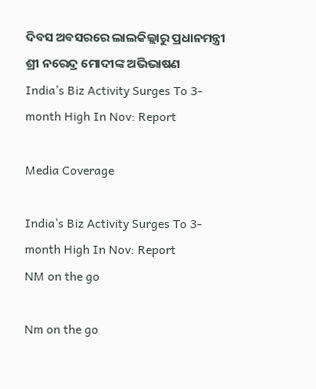ଦିବସ ଅବସରରେ ଲାଲକିଲ୍ଲାରୁ ପ୍ରଧାନମନ୍ତ୍ରୀ ଶ୍ରୀ ନରେନ୍ଦ୍ର ମୋଦୀଙ୍କ ଅଭିଭାଷଣ
India’s Biz Activity Surges To 3-month High In Nov: Report

Media Coverage

India’s Biz Activity Surges To 3-month High In Nov: Report
NM on the go

Nm on the go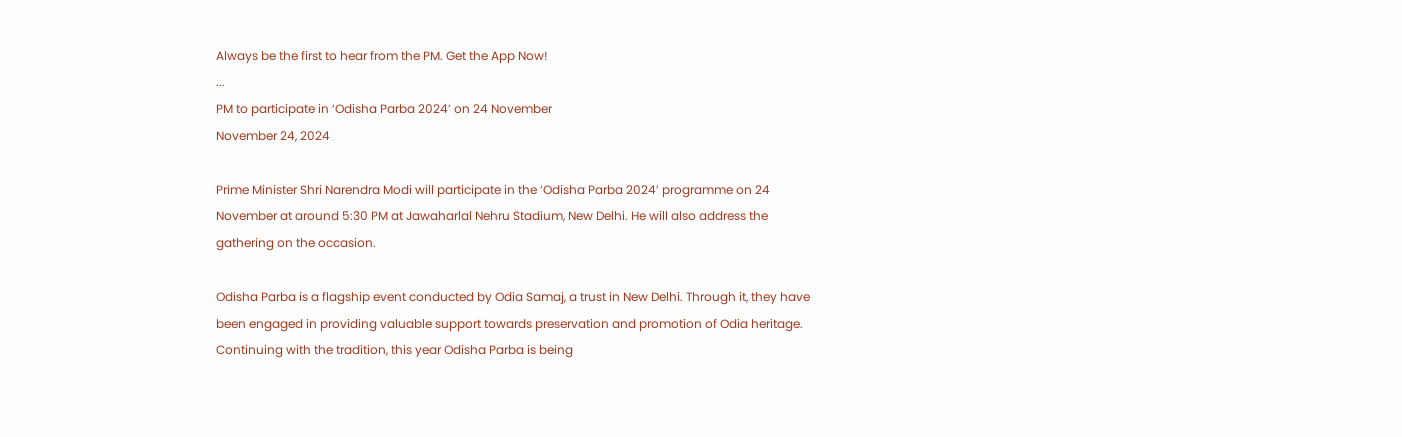Always be the first to hear from the PM. Get the App Now!
...
PM to participate in ‘Odisha Parba 2024’ on 24 November
November 24, 2024

Prime Minister Shri Narendra Modi will participate in the ‘Odisha Parba 2024’ programme on 24 November at around 5:30 PM at Jawaharlal Nehru Stadium, New Delhi. He will also address the gathering on the occasion.

Odisha Parba is a flagship event conducted by Odia Samaj, a trust in New Delhi. Through it, they have been engaged in providing valuable support towards preservation and promotion of Odia heritage. Continuing with the tradition, this year Odisha Parba is being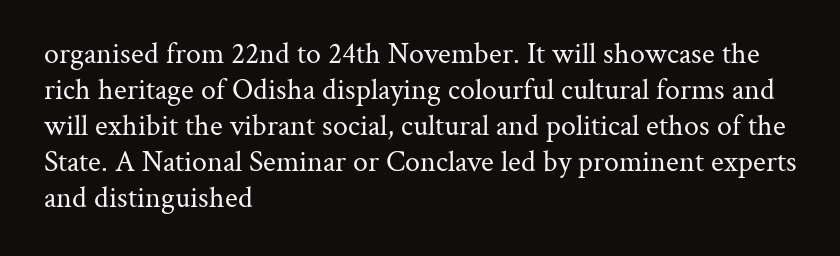organised from 22nd to 24th November. It will showcase the rich heritage of Odisha displaying colourful cultural forms and will exhibit the vibrant social, cultural and political ethos of the State. A National Seminar or Conclave led by prominent experts and distinguished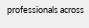professionals across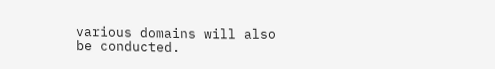various domains will also be conducted.